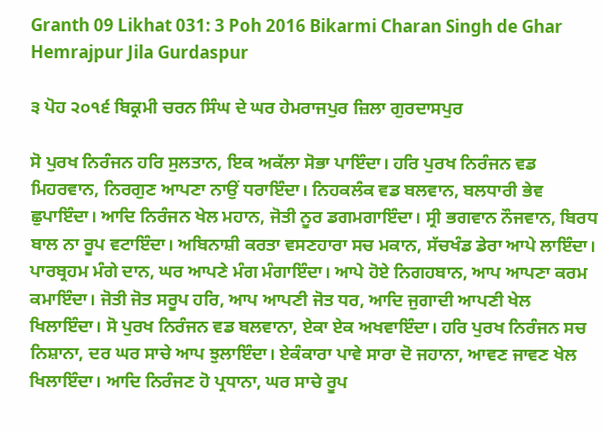Granth 09 Likhat 031: 3 Poh 2016 Bikarmi Charan Singh de Ghar Hemrajpur Jila Gurdaspur

੩ ਪੋਹ ੨੦੧੬ ਬਿਕ੍ਰਮੀ ਚਰਨ ਸਿੰਘ ਦੇ ਘਰ ਹੇਮਰਾਜਪੁਰ ਜ਼ਿਲਾ ਗੁਰਦਾਸਪੁਰ

ਸੋ ਪੁਰਖ ਨਿਰੰਜਨ ਹਰਿ ਸੁਲਤਾਨ, ਇਕ ਅਕੱਲਾ ਸੋਭਾ ਪਾਇੰਦਾ। ਹਰਿ ਪੁਰਖ ਨਿਰੰਜਨ ਵਡ ਮਿਹਰਵਾਨ, ਨਿਰਗੁਣ ਆਪਣਾ ਨਾਉਂ ਧਰਾਇੰਦਾ। ਨਿਹਕਲੰਕ ਵਡ ਬਲਵਾਨ, ਬਲਧਾਰੀ ਭੇਵ ਛੁਪਾਇੰਦਾ। ਆਦਿ ਨਿਰੰਜਨ ਖੇਲ ਮਹਾਨ, ਜੋਤੀ ਨੂਰ ਡਗਮਗਾਇੰਦਾ। ਸ੍ਰੀ ਭਗਵਾਨ ਨੌਜਵਾਨ, ਬਿਰਧ ਬਾਲ ਨਾ ਰੂਪ ਵਟਾਇੰਦਾ। ਅਬਿਨਾਸ਼ੀ ਕਰਤਾ ਵਸਣਹਾਰਾ ਸਚ ਮਕਾਨ, ਸੱਚਖੰਡ ਡੇਰਾ ਆਪੇ ਲਾਇੰਦਾ। ਪਾਰਬ੍ਰਹਮ ਮੰਗੇ ਦਾਨ, ਘਰ ਆਪਣੇ ਮੰਗ ਮੰਗਾਇੰਦਾ। ਆਪੇ ਹੋਏ ਨਿਗਹਬਾਨ, ਆਪ ਆਪਣਾ ਕਰਮ ਕਮਾਇੰਦਾ। ਜੋਤੀ ਜੋਤ ਸਰੂਪ ਹਰਿ, ਆਪ ਆਪਣੀ ਜੋਤ ਧਰ, ਆਦਿ ਜੁਗਾਦੀ ਆਪਣੀ ਖੇਲ ਖਿਲਾਇੰਦਾ। ਸੋ ਪੁਰਖ ਨਿਰੰਜਨ ਵਡ ਬਲਵਾਨਾ, ਏਕਾ ਏਕ ਅਖਵਾਇੰਦਾ। ਹਰਿ ਪੁਰਖ ਨਿਰੰਜਨ ਸਚ ਨਿਸ਼ਾਨਾ, ਦਰ ਘਰ ਸਾਚੇ ਆਪ ਝੁਲਾਇੰਦਾ। ਏਕੰਕਾਰਾ ਪਾਵੇ ਸਾਰਾ ਦੋ ਜਹਾਨਾ, ਆਵਣ ਜਾਵਣ ਖੇਲ ਖਿਲਾਇੰਦਾ। ਆਦਿ ਨਿਰੰਜਣ ਹੋ ਪ੍ਰਧਾਨਾ, ਘਰ ਸਾਚੇ ਰੂਪ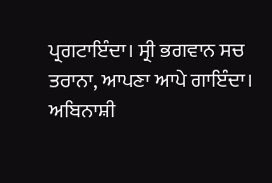ਪ੍ਰਗਟਾਇੰਦਾ। ਸ੍ਰੀ ਭਗਵਾਨ ਸਚ ਤਰਾਨਾ, ਆਪਣਾ ਆਪੇ ਗਾਇੰਦਾ। ਅਬਿਨਾਸ਼ੀ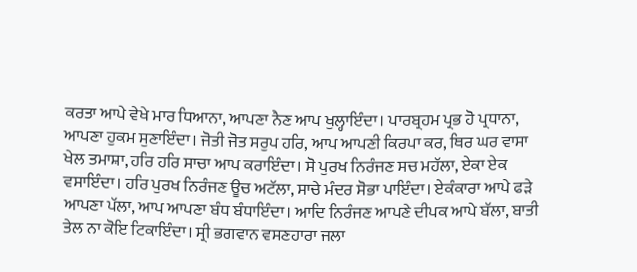ਕਰਤਾ ਆਪੇ ਵੇਖੇ ਮਾਰ ਧਿਆਨਾ, ਆਪਣਾ ਨੈਣ ਆਪ ਖੁਲ੍ਹਾਇੰਦਾ। ਪਾਰਬ੍ਰਹਮ ਪ੍ਰਭ ਹੋ ਪ੍ਰਧਾਨਾ, ਆਪਣਾ ਹੁਕਮ ਸੁਣਾਇੰਦਾ। ਜੋਤੀ ਜੋਤ ਸਰੁਪ ਹਰਿ, ਆਪ ਆਪਣੀ ਕਿਰਪਾ ਕਰ, ਥਿਰ ਘਰ ਵਾਸਾ ਖੇਲ ਤਮਾਸ਼ਾ, ਹਰਿ ਹਰਿ ਸਾਚਾ ਆਪ ਕਰਾਇੰਦਾ। ਸੋ ਪੁਰਖ ਨਿਰੰਜਣ ਸਚ ਮਹੱਲਾ, ਏਕਾ ਏਕ ਵਸਾਇੰਦਾ। ਹਰਿ ਪੁਰਖ ਨਿਰੰਜਣ ਊਚ ਅਟੱਲਾ, ਸਾਚੇ ਮੰਦਰ ਸੋਭਾ ਪਾਇੰਦਾ। ਏਕੰਕਾਰਾ ਆਪੇ ਫੜੇ ਆਪਣਾ ਪੱਲਾ, ਆਪ ਆਪਣਾ ਬੰਧ ਬੰਧਾਇੰਦਾ। ਆਦਿ ਨਿਰੰਜਣ ਆਪਣੇ ਦੀਪਕ ਆਪੇ ਬੱਲਾ, ਬਾਤੀ ਤੇਲ ਨਾ ਕੋਇ ਟਿਕਾਇੰਦਾ। ਸ੍ਰੀ ਭਗਵਾਨ ਵਸਣਹਾਰਾ ਜਲਾ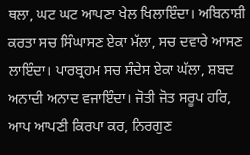ਥਲਾ, ਘਟ ਘਟ ਆਪਣਾ ਖੇਲ ਖਿਲਾਇੰਦਾ। ਅਬਿਨਾਸ਼ੀ ਕਰਤਾ ਸਚ ਸਿੰਘਾਸਣ ਏਕਾ ਮੱਲਾ, ਸਚ ਦਵਾਰੇ ਆਸਣ ਲਾਇੰਦਾ। ਪਾਰਬ੍ਰਹਮ ਸਚ ਸੰਦੇਸ ਏਕਾ ਘੱਲਾ, ਸ਼ਬਦ ਅਨਾਦੀ ਅਨਾਦ ਵਜਾਇੰਦਾ। ਜੋਤੀ ਜੋਤ ਸਰੂਪ ਹਰਿ, ਆਪ ਆਪਣੀ ਕਿਰਪਾ ਕਰ, ਨਿਰਗੁਣ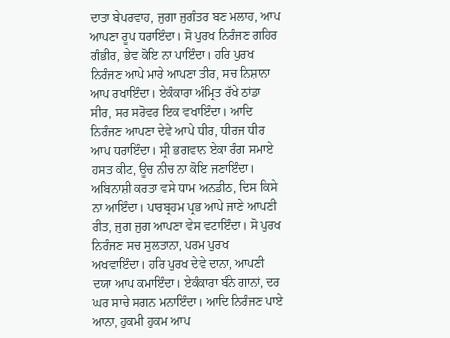ਦਾਤਾ ਬੇਪਰਵਾਹ, ਜੁਗਾ ਜੁਗੰਤਰ ਬਣ ਮਲਾਹ, ਆਪ ਆਪਣਾ ਰੂਪ ਧਰਾਇੰਦਾ। ਸੋ ਪੁਰਖ ਨਿਰੰਜਣ ਗਹਿਰ ਗੰਭੀਰ, ਭੇਵ ਕੋਇ ਨਾ ਪਾਇੰਦਾ। ਹਰਿ ਪੁਰਖ ਨਿਰੰਜਣ ਆਪੇ ਮਾਰੇ ਆਪਣਾ ਤੀਰ, ਸਚ ਨਿਸ਼ਾਨਾ ਆਪ ਰਖਾਇੰਦਾ। ਏਕੰਕਾਰਾ ਅੰਮ੍ਰਿਤ ਰੱਖੇ ਠਾਂਡਾ ਸੀਰ, ਸਰ ਸਰੋਵਰ ਇਕ ਵਖਾਇੰਦਾ। ਆਦਿ ਨਿਰੰਜਣ ਆਪਣਾ ਦੇਵੇ ਆਪੇ ਧੀਰ, ਧੀਰਜ ਧੀਰ ਆਪ ਧਰਾਇੰਦਾ। ਸ੍ਰੀ ਭਗਵਾਨ ਏਕਾ ਰੰਗ ਸਮਾਏ ਹਸਤ ਕੀਟ, ਊਚ ਨੀਚ ਨਾ ਕੋਇ ਜਣਾਇੰਦਾ। ਅਬਿਨਾਸ਼ੀ ਕਰਤਾ ਵਸੇ ਧਾਮ ਅਨਡੀਠ, ਦਿਸ ਕਿਸੇ ਨਾ ਆਇੰਦਾ। ਪਾਰਬ੍ਰਹਮ ਪ੍ਰਭ ਆਪੇ ਜਾਣੇ ਆਪਣੀ ਰੀਤ, ਜੁਗ ਜੁਗ ਆਪਣਾ ਵੇਸ ਵਟਾਇੰਦਾ। ਸੋ ਪੁਰਖ ਨਿਰੰਜਣ ਸਚ ਸੁਲਤਾਨਾ, ਪਰਮ ਪੁਰਖ ਅਖਵਾਇੰਦਾ। ਹਰਿ ਪੁਰਖ ਦੇਵੇ ਦਾਨਾ, ਆਪਣੀ ਦਯਾ ਆਪ ਕਮਾਇੰਦਾ। ਏਕੰਕਾਰਾ ਬੰਨੇ ਗਾਨਾਂ, ਦਰ ਘਰ ਸਾਚੇ ਸਗਨ ਮਨਾਇੰਦਾ। ਆਦਿ ਨਿਰੰਜਣ ਪਾਏ ਆਨਾ, ਹੁਕਮੀ ਹੁਕਮ ਆਪ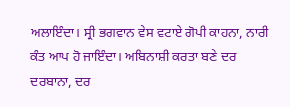ਅਲਾਇੰਦਾ। ਸ੍ਰੀ ਭਗਵਾਨ ਵੇਸ ਵਟਾਏ ਗੋਪੀ ਕਾਹਨਾ, ਨਾਰੀ ਕੰਤ ਆਪ ਹੋ ਜਾਇੰਦਾ। ਅਬਿਨਾਸ਼ੀ ਕਰਤਾ ਬਣੇ ਦਰ ਦਰਬਾਨਾ, ਦਰ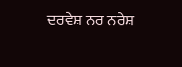ਦਰਵੇਸ਼ ਨਰ ਨਰੇਸ਼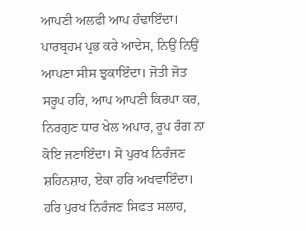ਆਪਣੀ ਅਲਫੀ ਆਪ ਹੰਢਾਇੰਦਾ। ਪਾਰਬ੍ਰਹਮ ਪ੍ਰਭ ਕਰੇ ਆਦੇਸ, ਨਿਉਂ ਨਿਉਂ ਆਪਣਾ ਸੀਸ ਝੁਕਾਇੰਦਾ। ਜੋਤੀ ਜੋਤ ਸਰੂਪ ਹਰਿ, ਆਪ ਆਪਣੀ ਕਿਰਪਾ ਕਰ, ਨਿਰਗੁਣ ਧਾਰ ਖੇਲ ਅਪਾਰ, ਰੂਪ ਰੰਗ ਨਾ ਕੋਇ ਜਣਾਇੰਦਾ। ਸੋ ਪੁਰਖ ਨਿਰੰਜਣ ਸ਼ਹਿਨਸ਼ਾਹ, ਏਕਾ ਹਰਿ ਅਖਵਾਇੰਦਾ। ਹਰਿ ਪੁਰਖ ਨਿਰੰਜਣ ਸਿਫਤ ਸਲਾਹ,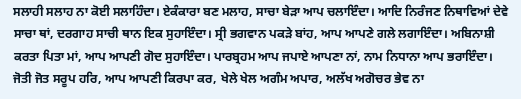ਸਲਾਹੀ ਸਲਾਹ ਨਾ ਕੋਈ ਸਲਾਹਿੰਦਾ। ਏਕੰਕਾਰਾ ਬਣ ਮਲਾਹ, ਸਾਚਾ ਬੇੜਾ ਆਪ ਚਲਾਇੰਦਾ। ਆਦਿ ਨਿਰੰਜਣ ਨਿਥਾਵਿਆਂ ਦੇਵੇ ਸਾਚਾ ਥਾਂ, ਦਰਗਾਹ ਸਾਚੀ ਥਾਨ ਇਕ ਸੁਹਾਇੰਦਾ। ਸ੍ਰੀ ਭਗਵਾਨ ਪਕੜੇ ਬਾਂਹ, ਆਪ ਆਪਣੇ ਗਲੇ ਲਗਾਇੰਦਾ। ਅਬਿਨਾਸ਼ੀ ਕਰਤਾ ਪਿਤਾ ਮਾਂ, ਆਪ ਆਪਣੀ ਗੋਦ ਸੁਹਾਇੰਦਾ। ਪਾਰਬ੍ਰਹਮ ਆਪ ਜਪਾਏ ਆਪਣਾ ਨਾਂ, ਨਾਮ ਨਿਧਾਨਾ ਆਪ ਭਰਾਇੰਦਾ। ਜੋਤੀ ਜੋਤ ਸਰੂਪ ਹਰਿ, ਆਪ ਆਪਣੀ ਕਿਰਪਾ ਕਰ, ਖੇਲੇ ਖੇਲ ਅਗੰਮ ਅਪਾਰ, ਅਲੱਖ ਅਗੋਚਰ ਭੇਵ ਨਾ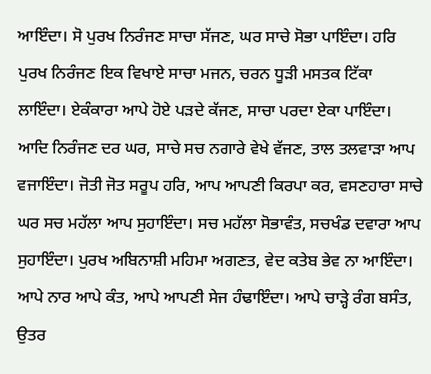ਆਇੰਦਾ। ਸੋ ਪੁਰਖ ਨਿਰੰਜਣ ਸਾਚਾ ਸੱਜਣ, ਘਰ ਸਾਚੇ ਸੋਭਾ ਪਾਇੰਦਾ। ਹਰਿ ਪੁਰਖ ਨਿਰੰਜਣ ਇਕ ਵਿਖਾਏ ਸਾਚਾ ਮਜਨ, ਚਰਨ ਧੂੜੀ ਮਸਤਕ ਟਿੱਕਾ ਲਾਇੰਦਾ। ਏਕੰਕਾਰਾ ਆਪੇ ਹੋਏ ਪੜਦੇ ਕੱਜਣ, ਸਾਚਾ ਪਰਦਾ ਏਕਾ ਪਾਇੰਦਾ। ਆਦਿ ਨਿਰੰਜਣ ਦਰ ਘਰ, ਸਾਚੇ ਸਚ ਨਗਾਰੇ ਵੇਖੇ ਵੱਜਣ, ਤਾਲ ਤਲਵਾੜਾ ਆਪ ਵਜਾਇੰਦਾ। ਜੋਤੀ ਜੋਤ ਸਰੂਪ ਹਰਿ, ਆਪ ਆਪਣੀ ਕਿਰਪਾ ਕਰ, ਵਸਣਹਾਰਾ ਸਾਚੇ ਘਰ ਸਚ ਮਹੱਲਾ ਆਪ ਸੁਹਾਇੰਦਾ। ਸਚ ਮਹੱਲਾ ਸੋਭਾਵੰਤ, ਸਚਖੰਡ ਦਵਾਰਾ ਆਪ ਸੁਹਾਇੰਦਾ। ਪੁਰਖ ਅਬਿਨਾਸ਼ੀ ਮਹਿਮਾ ਅਗਣਤ, ਵੇਦ ਕਤੇਬ ਭੇਵ ਨਾ ਆਇੰਦਾ। ਆਪੇ ਨਾਰ ਆਪੇ ਕੰਤ, ਆਪੇ ਆਪਣੀ ਸੇਜ ਹੰਢਾਇੰਦਾ। ਆਪੇ ਚਾੜ੍ਹੇ ਰੰਗ ਬਸੰਤ, ਉਤਰ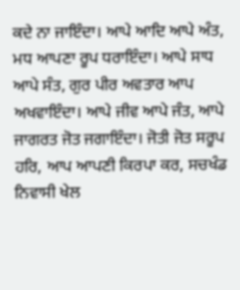ਕਦੇ ਨਾ ਜਾਇੰਦਾ। ਆਪੇ ਆਦਿ ਆਪੇ ਅੰਤ, ਮਧ ਆਪਣਾ ਰੂਪ ਧਰਾਇੰਦਾ। ਆਪੇ ਸਾਧ ਆਪੇ ਸੰਤ, ਗੁਰ ਪੀਰ ਅਵਤਾਰ ਆਪ ਅਖਵਾਇੰਦਾ। ਆਪੇ ਜੀਵ ਆਪੇ ਜੰਤ, ਆਪੇ ਜਾਗਰਤ ਜੋਤ ਜਗਾਇੰਦਾ। ਜੋਤੀ ਜੋਤ ਸਰੂਪ ਹਰਿ, ਆਪ ਆਪਣੀ ਕਿਰਪਾ ਕਰ, ਸਚਖੰਡ ਨਿਵਾਸੀ ਖੇਲ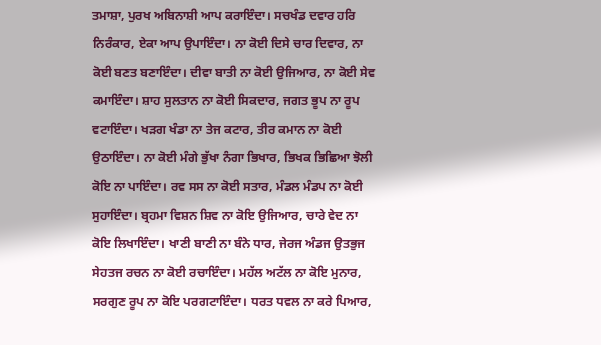ਤਮਾਸ਼ਾ, ਪੁਰਖ ਅਬਿਨਾਸ਼ੀ ਆਪ ਕਰਾਇੰਦਾ। ਸਚਖੰਡ ਦਵਾਰ ਹਰਿ ਨਿਰੰਕਾਰ, ਏਕਾ ਆਪ ਉਪਾਇੰਦਾ। ਨਾ ਕੋਈ ਦਿਸੇ ਚਾਰ ਦਿਵਾਰ, ਨਾ ਕੋਈ ਬਣਤ ਬਣਾਇੰਦਾ। ਦੀਵਾ ਬਾਤੀ ਨਾ ਕੋਈ ਉਜਿਆਰ, ਨਾ ਕੋਈ ਸੇਵ ਕਮਾਇੰਦਾ। ਸ਼ਾਹ ਸੁਲਤਾਨ ਨਾ ਕੋਈ ਸਿਕਦਾਰ, ਜਗਤ ਭੂਪ ਨਾ ਰੂਪ ਵਟਾਇੰਦਾ। ਖੜਗ ਖੰਡਾ ਨਾ ਤੇਜ ਕਟਾਰ, ਤੀਰ ਕਮਾਨ ਨਾ ਕੋਈ ਉਠਾਇੰਦਾ। ਨਾ ਕੋਈ ਮੰਗੇ ਭੁੱਖਾ ਨੰਗਾ ਭਿਖਾਰ, ਭਿਖਕ ਭਿਛਿਆ ਝੋਲੀ ਕੋਇ ਨਾ ਪਾਇੰਦਾ। ਰਵ ਸਸ ਨਾ ਕੋਈ ਸਤਾਰ, ਮੰਡਲ ਮੰਡਪ ਨਾ ਕੋਈ ਸੁਹਾਇੰਦਾ। ਬ੍ਰਹਮਾ ਵਿਸ਼ਨ ਸ਼ਿਵ ਨਾ ਕੋਇ ਉਜਿਆਰ, ਚਾਰੇ ਵੇਦ ਨਾ ਕੋਇ ਲਿਖਾਇੰਦਾ। ਖਾਣੀ ਬਾਣੀ ਨਾ ਬੰਨੇ ਧਾਰ, ਜੇਰਜ ਅੰਡਜ ਉਤਭੁਜ ਸੇਹਤਜ ਰਚਨ ਨਾ ਕੋਈ ਰਚਾਇੰਦਾ। ਮਹੱਲ ਅਟੱਲ ਨਾ ਕੋਇ ਮੁਨਾਰ, ਸਰਗੁਣ ਰੂਪ ਨਾ ਕੋਇ ਪਰਗਟਾਇੰਦਾ। ਧਰਤ ਧਵਲ ਨਾ ਕਰੇ ਪਿਆਰ,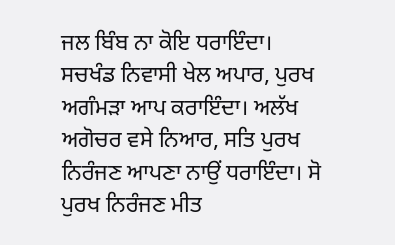ਜਲ ਬਿੰਬ ਨਾ ਕੋਇ ਧਰਾਇੰਦਾ। ਸਚਖੰਡ ਨਿਵਾਸੀ ਖੇਲ ਅਪਾਰ, ਪੁਰਖ ਅਗੰਮੜਾ ਆਪ ਕਰਾਇੰਦਾ। ਅਲੱਖ ਅਗੋਚਰ ਵਸੇ ਨਿਆਰ, ਸਤਿ ਪੁਰਖ ਨਿਰੰਜਣ ਆਪਣਾ ਨਾਉਂ ਧਰਾਇੰਦਾ। ਸੋ ਪੁਰਖ ਨਿਰੰਜਣ ਮੀਤ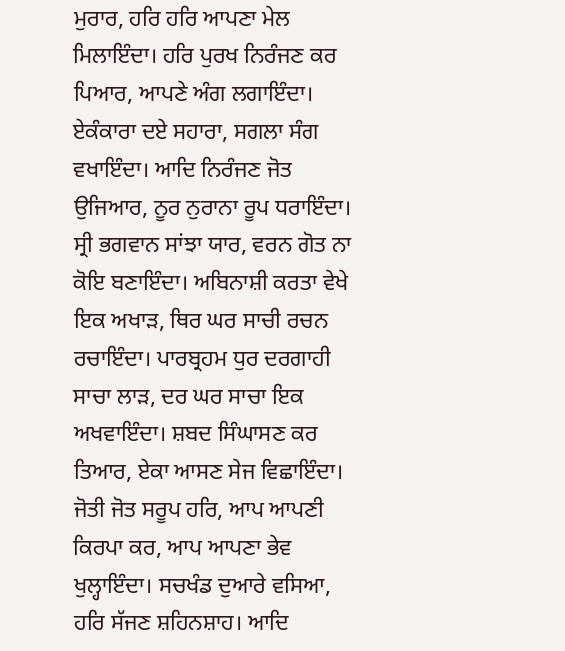ਮੁਰਾਰ, ਹਰਿ ਹਰਿ ਆਪਣਾ ਮੇਲ ਮਿਲਾਇੰਦਾ। ਹਰਿ ਪੁਰਖ ਨਿਰੰਜਣ ਕਰ ਪਿਆਰ, ਆਪਣੇ ਅੰਗ ਲਗਾਇੰਦਾ। ਏਕੰਕਾਰਾ ਦਏ ਸਹਾਰਾ, ਸਗਲਾ ਸੰਗ ਵਖਾਇੰਦਾ। ਆਦਿ ਨਿਰੰਜਣ ਜੋਤ ਉਜਿਆਰ, ਨੂਰ ਨੁਰਾਨਾ ਰੂਪ ਧਰਾਇੰਦਾ। ਸ੍ਰੀ ਭਗਵਾਨ ਸਾਂਝਾ ਯਾਰ, ਵਰਨ ਗੋਤ ਨਾ ਕੋਇ ਬਣਾਇੰਦਾ। ਅਬਿਨਾਸ਼ੀ ਕਰਤਾ ਵੇਖੇ ਇਕ ਅਖਾੜ, ਥਿਰ ਘਰ ਸਾਚੀ ਰਚਨ ਰਚਾਇੰਦਾ। ਪਾਰਬ੍ਰਹਮ ਧੁਰ ਦਰਗਾਹੀ ਸਾਚਾ ਲਾੜ, ਦਰ ਘਰ ਸਾਚਾ ਇਕ ਅਖਵਾਇੰਦਾ। ਸ਼ਬਦ ਸਿੰਘਾਸਣ ਕਰ ਤਿਆਰ, ਏਕਾ ਆਸਣ ਸੇਜ ਵਿਛਾਇੰਦਾ। ਜੋਤੀ ਜੋਤ ਸਰੂਪ ਹਰਿ, ਆਪ ਆਪਣੀ ਕਿਰਪਾ ਕਰ, ਆਪ ਆਪਣਾ ਭੇਵ ਖੁਲ੍ਹਾਇੰਦਾ। ਸਚਖੰਡ ਦੁਆਰੇ ਵਸਿਆ, ਹਰਿ ਸੱਜਣ ਸ਼ਹਿਨਸ਼ਾਹ। ਆਦਿ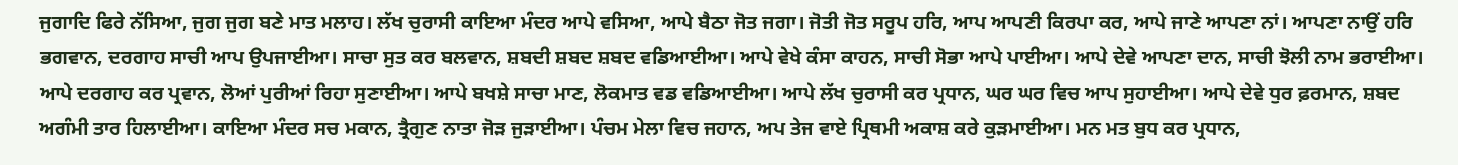ਜੁਗਾਦਿ ਫਿਰੇ ਨੱਸਿਆ, ਜੁਗ ਜੁਗ ਬਣੇ ਮਾਤ ਮਲਾਹ। ਲੱਖ ਚੁਰਾਸੀ ਕਾਇਆ ਮੰਦਰ ਆਪੇ ਵਸਿਆ, ਆਪੇ ਬੈਠਾ ਜੋਤ ਜਗਾ। ਜੋਤੀ ਜੋਤ ਸਰੂਪ ਹਰਿ, ਆਪ ਆਪਣੀ ਕਿਰਪਾ ਕਰ, ਆਪੇ ਜਾਣੇ ਆਪਣਾ ਨਾਂ। ਆਪਣਾ ਨਾਉਂ ਹਰਿ ਭਗਵਾਨ, ਦਰਗਾਹ ਸਾਚੀ ਆਪ ਉਪਜਾਈਆ। ਸਾਚਾ ਸੁਤ ਕਰ ਬਲਵਾਨ, ਸ਼ਬਦੀ ਸ਼ਬਦ ਸ਼ਬਦ ਵਡਿਆਈਆ। ਆਪੇ ਵੇਖੇ ਕੰਸਾ ਕਾਹਨ, ਸਾਚੀ ਸੋਭਾ ਆਪੇ ਪਾਈਆ। ਆਪੇ ਦੇਵੇ ਆਪਣਾ ਦਾਨ, ਸਾਚੀ ਝੋਲੀ ਨਾਮ ਭਰਾਈਆ। ਆਪੇ ਦਰਗਾਹ ਕਰ ਪ੍ਰਵਾਨ, ਲੋਆਂ ਪੁਰੀਆਂ ਰਿਹਾ ਸੁਣਾਈਆ। ਆਪੇ ਬਖਸ਼ੇ ਸਾਚਾ ਮਾਣ, ਲੋਕਮਾਤ ਵਡ ਵਡਿਆਈਆ। ਆਪੇ ਲੱਖ ਚੁਰਾਸੀ ਕਰ ਪ੍ਰਧਾਨ, ਘਰ ਘਰ ਵਿਚ ਆਪ ਸੁਹਾਈਆ। ਆਪੇ ਦੇਵੇ ਧੁਰ ਫ਼ਰਮਾਨ, ਸ਼ਬਦ ਅਗੰਮੀ ਤਾਰ ਹਿਲਾਈਆ। ਕਾਇਆ ਮੰਦਰ ਸਚ ਮਕਾਨ, ਤ੍ਰੈਗੁਣ ਨਾਤਾ ਜੋੜ ਜੁੜਾਈਆ। ਪੰਚਮ ਮੇਲਾ ਵਿਚ ਜਹਾਨ, ਅਪ ਤੇਜ ਵਾਏ ਪ੍ਰਿਥਮੀ ਅਕਾਸ਼ ਕਰੇ ਕੁੜਮਾਈਆ। ਮਨ ਮਤ ਬੁਧ ਕਰ ਪ੍ਰਧਾਨ,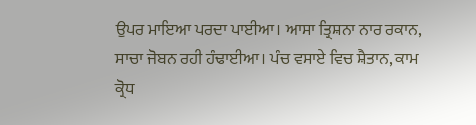ਉਪਰ ਮਾਇਆ ਪਰਦਾ ਪਾਈਆ। ਆਸਾ ਤ੍ਰਿਸ਼ਨਾ ਨਾਰ ਰਕਾਨ, ਸਾਚਾ ਜੋਬਨ ਰਹੀ ਹੰਢਾਈਆ। ਪੰਚ ਵਸਾਏ ਵਿਚ ਸ਼ੈਤਾਨ, ਕਾਮ ਕ੍ਰੋਧ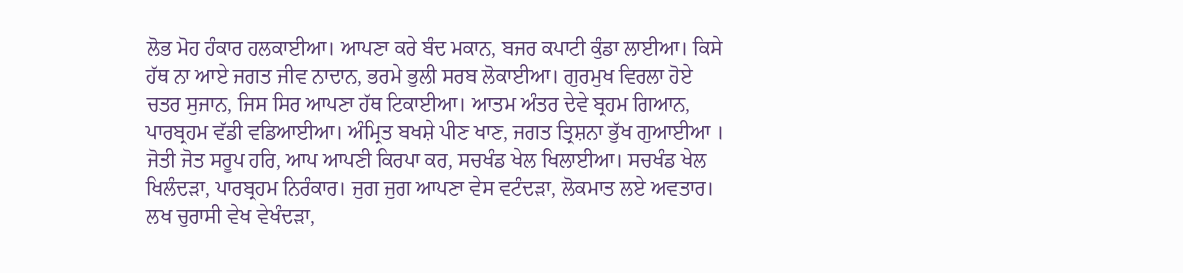ਲੋਭ ਮੋਹ ਹੰਕਾਰ ਹਲਕਾਈਆ। ਆਪਣਾ ਕਰੇ ਬੰਦ ਮਕਾਨ, ਬਜਰ ਕਪਾਟੀ ਕੁੰਡਾ ਲਾਈਆ। ਕਿਸੇ ਹੱਥ ਨਾ ਆਏ ਜਗਤ ਜੀਵ ਨਾਦਾਨ, ਭਰਮੇ ਭੁਲੀ ਸਰਬ ਲੋਕਾਈਆ। ਗੁਰਮੁਖ ਵਿਰਲਾ ਹੋਏ ਚਤਰ ਸੁਜਾਨ, ਜਿਸ ਸਿਰ ਆਪਣਾ ਹੱਥ ਟਿਕਾਈਆ। ਆਤਮ ਅੰਤਰ ਦੇਵੇ ਬ੍ਰਹਮ ਗਿਆਨ, ਪਾਰਬ੍ਰਹਮ ਵੱਡੀ ਵਡਿਆਈਆ। ਅੰਮ੍ਰਿਤ ਬਖਸ਼ੇ ਪੀਣ ਖਾਣ, ਜਗਤ ਤ੍ਰਿਸ਼ਨਾ ਭੁੱਖ ਗੁਆਈਆ । ਜੋਤੀ ਜੋਤ ਸਰੂਪ ਹਰਿ, ਆਪ ਆਪਣੀ ਕਿਰਪਾ ਕਰ, ਸਚਖੰਡ ਖੇਲ ਖਿਲਾਈਆ। ਸਚਖੰਡ ਖੇਲ ਖਿਲੰਦੜਾ, ਪਾਰਬ੍ਰਹਮ ਨਿਰੰਕਾਰ। ਜੁਗ ਜੁਗ ਆਪਣਾ ਵੇਸ ਵਟੰਦੜਾ, ਲੋਕਮਾਤ ਲਏ ਅਵਤਾਰ। ਲਖ ਚੁਰਾਸੀ ਵੇਖ ਵੇਖੰਦੜਾ,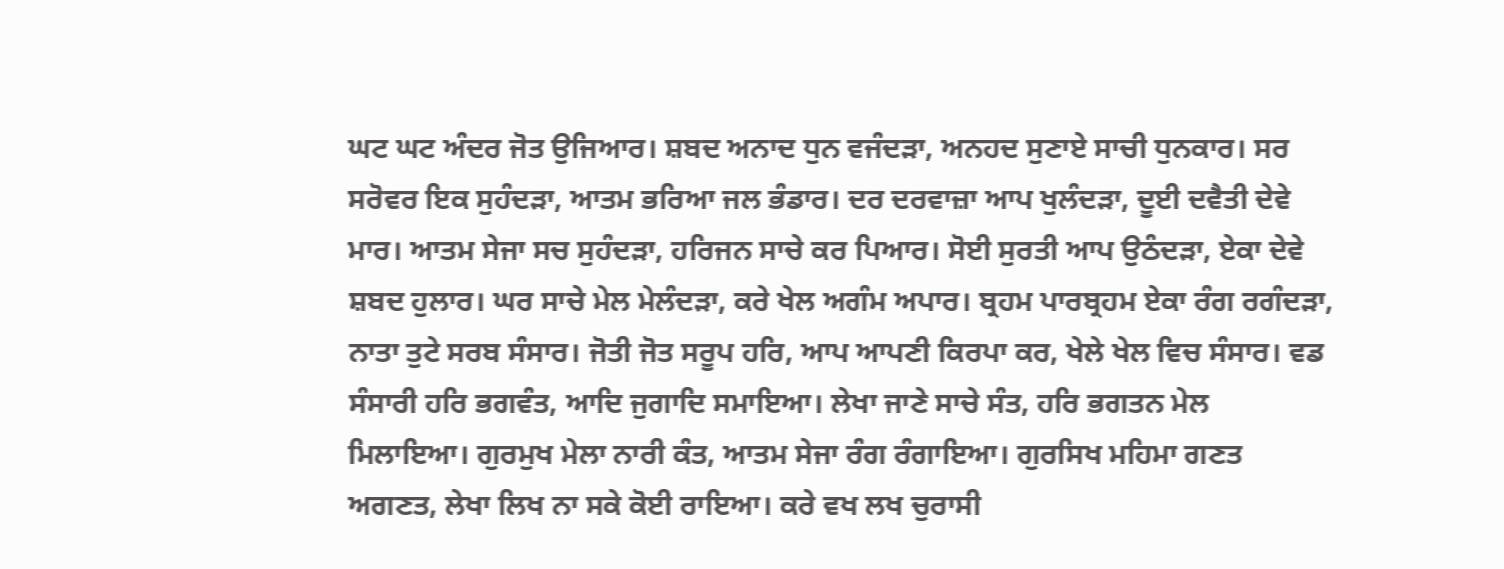ਘਟ ਘਟ ਅੰਦਰ ਜੋਤ ਉਜਿਆਰ। ਸ਼ਬਦ ਅਨਾਦ ਧੁਨ ਵਜੰਦੜਾ, ਅਨਹਦ ਸੁਣਾਏ ਸਾਚੀ ਧੁਨਕਾਰ। ਸਰ ਸਰੋਵਰ ਇਕ ਸੁਹੰਦੜਾ, ਆਤਮ ਭਰਿਆ ਜਲ ਭੰਡਾਰ। ਦਰ ਦਰਵਾਜ਼ਾ ਆਪ ਖੁਲੰਦੜਾ, ਦੂਈ ਦਵੈਤੀ ਦੇਵੇ ਮਾਰ। ਆਤਮ ਸੇਜਾ ਸਚ ਸੁਹੰਦੜਾ, ਹਰਿਜਨ ਸਾਚੇ ਕਰ ਪਿਆਰ। ਸੋਈ ਸੁਰਤੀ ਆਪ ਉਠੰਦੜਾ, ਏਕਾ ਦੇਵੇ ਸ਼ਬਦ ਹੁਲਾਰ। ਘਰ ਸਾਚੇ ਮੇਲ ਮੇਲੰਦੜਾ, ਕਰੇ ਖੇਲ ਅਗੰਮ ਅਪਾਰ। ਬ੍ਰਹਮ ਪਾਰਬ੍ਰਹਮ ਏਕਾ ਰੰਗ ਰਗੰਦੜਾ, ਨਾਤਾ ਤੁਟੇ ਸਰਬ ਸੰਸਾਰ। ਜੋਤੀ ਜੋਤ ਸਰੂਪ ਹਰਿ, ਆਪ ਆਪਣੀ ਕਿਰਪਾ ਕਰ, ਖੇਲੇ ਖੇਲ ਵਿਚ ਸੰਸਾਰ। ਵਡ ਸੰਸਾਰੀ ਹਰਿ ਭਗਵੰਤ, ਆਦਿ ਜੁਗਾਦਿ ਸਮਾਇਆ। ਲੇਖਾ ਜਾਣੇ ਸਾਚੇ ਸੰਤ, ਹਰਿ ਭਗਤਨ ਮੇਲ ਮਿਲਾਇਆ। ਗੁਰਮੁਖ ਮੇਲਾ ਨਾਰੀ ਕੰਤ, ਆਤਮ ਸੇਜਾ ਰੰਗ ਰੰਗਾਇਆ। ਗੁਰਸਿਖ ਮਹਿਮਾ ਗਣਤ ਅਗਣਤ, ਲੇਖਾ ਲਿਖ ਨਾ ਸਕੇ ਕੋਈ ਰਾਇਆ। ਕਰੇ ਵਖ ਲਖ ਚੁਰਾਸੀ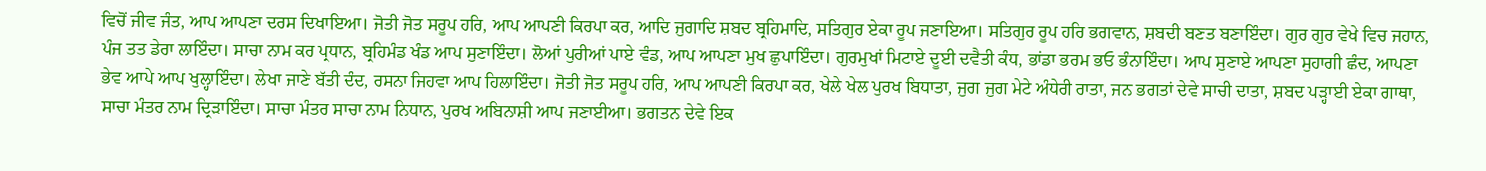ਵਿਚੋਂ ਜੀਵ ਜੰਤ, ਆਪ ਆਪਣਾ ਦਰਸ ਦਿਖਾਇਆ। ਜੋਤੀ ਜੋਤ ਸਰੂਪ ਹਰਿ, ਆਪ ਆਪਣੀ ਕਿਰਪਾ ਕਰ, ਆਦਿ ਜੁਗਾਦਿ ਸ਼ਬਦ ਬ੍ਰਹਿਮਾਦਿ, ਸਤਿਗੁਰ ਏਕਾ ਰੂਪ ਜਣਾਇਆ। ਸਤਿਗੁਰ ਰੂਪ ਹਰਿ ਭਗਵਾਨ, ਸ਼ਬਦੀ ਬਣਤ ਬਣਾਇੰਦਾ। ਗੁਰ ਗੁਰ ਵੇਖੇ ਵਿਚ ਜਹਾਨ, ਪੰਜ ਤਤ ਡੇਰਾ ਲਾਇੰਦਾ। ਸਾਚਾ ਨਾਮ ਕਰ ਪ੍ਰਧਾਨ, ਬ੍ਰਹਿਮੰਡ ਖੰਡ ਆਪ ਸੁਣਾਇੰਦਾ। ਲੋਆਂ ਪੁਰੀਆਂ ਪਾਏ ਵੰਡ, ਆਪ ਆਪਣਾ ਮੁਖ ਛੁਪਾਇੰਦਾ। ਗੁਰਮੁਖਾਂ ਮਿਟਾਏ ਦੂਈ ਦਵੈਤੀ ਕੰਧ, ਭਾਂਡਾ ਭਰਮ ਭਓ ਭੰਨਾਇੰਦਾ। ਆਪ ਸੁਣਾਏ ਆਪਣਾ ਸੁਹਾਗੀ ਛੰਦ, ਆਪਣਾ ਭੇਵ ਆਪੇ ਆਪ ਖੁਲ੍ਹਾਇੰਦਾ। ਲੇਖਾ ਜਾਣੇ ਬੱਤੀ ਦੰਦ, ਰਸਨਾ ਜਿਹਵਾ ਆਪ ਹਿਲਾਇੰਦਾ। ਜੋਤੀ ਜੋਤ ਸਰੂਪ ਹਰਿ, ਆਪ ਆਪਣੀ ਕਿਰਪਾ ਕਰ, ਖੇਲੇ ਖੇਲ ਪੁਰਖ ਬਿਧਾਤਾ, ਜੁਗ ਜੁਗ ਮੇਟੇ ਅੰਧੇਰੀ ਰਾਤਾ, ਜਨ ਭਗਤਾਂ ਦੇਵੇ ਸਾਚੀ ਦਾਤਾ, ਸ਼ਬਦ ਪੜ੍ਹਾਈ ਏਕਾ ਗਾਥਾ, ਸਾਚਾ ਮੰਤਰ ਨਾਮ ਦ੍ਰਿੜਾਇੰਦਾ। ਸਾਚਾ ਮੰਤਰ ਸਾਚਾ ਨਾਮ ਨਿਧਾਨ, ਪੁਰਖ ਅਬਿਨਾਸ਼ੀ ਆਪ ਜਣਾਈਆ। ਭਗਤਨ ਦੇਵੇ ਇਕ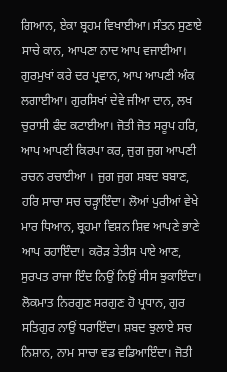ਗਿਆਨ, ਏਕਾ ਬ੍ਰਹਮ ਵਿਖਾਈਆ। ਸੰਤਨ ਸੁਣਾਏ ਸਾਚੇ ਕਾਨ, ਆਪਣਾ ਨਾਦ ਆਪ ਵਜਾਈਆ। ਗੁਰਮੁਖਾਂ ਕਰੇ ਦਰ ਪ੍ਰਵਾਨ, ਆਪ ਆਪਣੀ ਅੰਕ ਲਗਾਈਆ। ਗੁਰਸਿਖਾਂ ਦੇਵੇ ਜੀਆ ਦਾਨ, ਲਖ ਚੁਰਾਸੀ ਫੰਦ ਕਟਾਈਆ। ਜੋਤੀ ਜੋਤ ਸਰੂਪ ਹਰਿ, ਆਪ ਆਪਣੀ ਕਿਰਪਾ ਕਰ, ਜੁਗ ਜੁਗ ਆਪਣੀ ਰਚਨ ਰਚਾਈਆ । ਜੁਗ ਜੁਗ ਸ਼ਬਦ ਬਬਾਣ, ਹਰਿ ਸਾਚਾ ਸਚ ਚੜ੍ਹਾਇੰਦਾ। ਲੋਆਂ ਪੁਰੀਆਂ ਵੇਖੇ ਮਾਰ ਧਿਆਨ, ਬ੍ਰਹਮਾ ਵਿਸ਼ਨ ਸ਼ਿਵ ਆਪਣੇ ਭਾਣੇ ਆਪ ਰਹਾਇੰਦਾ। ਕਰੋੜ ਤੇਤੀਸ ਪਾਏ ਆਣ, ਸੁਰਪਤ ਰਾਜਾ ਇੰਦ ਨਿਉਂ ਨਿਉਂ ਸੀਸ ਝੁਕਾਇੰਦਾ। ਲੋਕਮਾਤ ਨਿਰਗੁਣ ਸਰਗੁਣ ਹੋ ਪ੍ਰਧਾਨ, ਗੁਰ ਸਤਿਗੁਰ ਨਾਉਂ ਧਰਾਇੰਦਾ। ਸ਼ਬਦ ਝੁਲਾਏ ਸਚ ਨਿਸ਼ਾਨ, ਨਾਮ ਸਾਚਾ ਵਡ ਵਡਿਆਇੰਦਾ। ਜੋਤੀ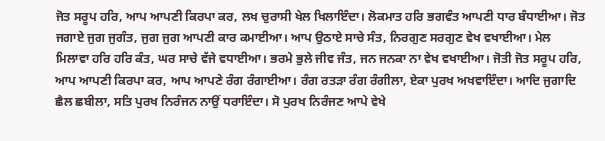ਜੋਤ ਸਰੂਪ ਹਰਿ, ਆਪ ਆਪਣੀ ਕਿਰਪਾ ਕਰ, ਲਖ ਚੁਰਾਸੀ ਖੇਲ ਖਿਲਾਇੰਦਾ। ਲੋਕਮਾਤ ਹਰਿ ਭਗਵੰਤ ਆਪਣੀ ਧਾਰ ਬੰਧਾਈਆ। ਜੋਤ ਜਗਾਏ ਜੁਗ ਜੁਗੰਤ, ਜੁਗ ਜੁਗ ਆਪਣੀ ਕਾਰ ਕਮਾਈਆ। ਆਪ ਉਠਾਏ ਸਾਚੇ ਸੰਤ, ਨਿਰਗੁਣ ਸਰਗੁਣ ਵੇਖ ਵਖਾਈਆ। ਮੇਲ ਮਿਲਾਵਾ ਹਰਿ ਹਰਿ ਕੰਤ, ਘਰ ਸਾਚੇ ਵੱਜੇ ਵਧਾਈਆ। ਭਰਮੇ ਭੁਲੇ ਜੀਵ ਜੰਤ, ਜਨ ਜਨਕਾ ਨਾ ਵੇਖ ਵਖਾਈਆ। ਜੋਤੀ ਜੋਤ ਸਰੂਪ ਹਰਿ, ਆਪ ਆਪਣੀ ਕਿਰਪਾ ਕਰ, ਆਪ ਆਪਣੇ ਰੰਗ ਰੰਗਾਈਆ। ਰੰਗ ਰਤੜਾ ਰੰਗ ਰੰਗੀਲਾ, ਏਕਾ ਪੁਰਖ ਅਖਵਾਇੰਦਾ। ਆਦਿ ਜੁਗਾਦਿ ਛੈਲ ਛਬੀਲਾ, ਸਤਿ ਪੁਰਖ ਨਿਰੰਜਨ ਨਾਉਂ ਧਰਾਇੰਦਾ। ਸੋ ਪੁਰਖ ਨਿਰੰਜਣ ਆਪੇ ਵੇਖੇ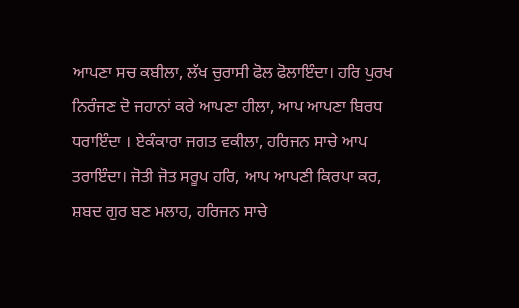ਆਪਣਾ ਸਚ ਕਬੀਲਾ, ਲੱਖ ਚੁਰਾਸੀ ਫੋਲ ਫੋਲਾਇੰਦਾ। ਹਰਿ ਪੁਰਖ ਨਿਰੰਜਣ ਦੋ ਜਹਾਨਾਂ ਕਰੇ ਆਪਣਾ ਹੀਲਾ, ਆਪ ਆਪਣਾ ਬਿਰਧ ਧਰਾਇੰਦਾ । ਏਕੰਕਾਰਾ ਜਗਤ ਵਕੀਲਾ, ਹਰਿਜਨ ਸਾਚੇ ਆਪ ਤਰਾਇੰਦਾ। ਜੋਤੀ ਜੋਤ ਸਰੂਪ ਹਰਿ, ਆਪ ਆਪਣੀ ਕਿਰਪਾ ਕਰ, ਸ਼ਬਦ ਗੁਰ ਬਣ ਮਲਾਹ, ਹਰਿਜਨ ਸਾਚੇ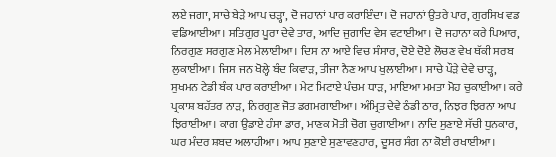ਲਏ ਜਗਾ, ਸਾਚੇ ਬੇੜੇ ਆਪ ਚੜ੍ਹਾ, ਦੋ ਜਹਾਨਾਂ ਪਾਰ ਕਰਾਇੰਦਾ। ਦੋ ਜਹਾਨਾਂ ਉਤਰੇ ਪਾਰ, ਗੁਰਸਿਖ ਵਡ ਵਡਿਆਈਆ। ਸਤਿਗੁਰ ਪੂਰਾ ਦੇਵੇ ਤਾਰ, ਆਦਿ ਜੁਗਾਦਿ ਵੇਸ ਵਟਾਈਆ। ਦੋ ਜਹਾਨਾ ਕਰੇ ਪਿਆਰ, ਨਿਰਗੁਣ ਸਰਗੁਣ ਮੇਲ ਮੇਲਾਈਆ। ਦਿਸ ਨਾ ਆਏ ਵਿਚ ਸੰਸਾਰ, ਦੋਏ ਦੋਏ ਲੋਚਣ ਵੇਖ ਥੱਕੀ ਸਰਬ ਲੁਕਾਈਆ। ਜਿਸ ਜਨ ਖੋਲ੍ਹੇ ਬੰਦ ਕਿਵਾੜ, ਤੀਜਾ ਨੈਣ ਆਪ ਖੁਲਾਈਆ। ਸਾਚੇ ਪੌੜੇ ਦੇਵੇ ਚਾੜ੍ਹ, ਸੁਖਮਨ ਟੇਡੀ ਬੰਕ ਪਾਰ ਕਰਾਈਆ । ਮੇਟ ਮਿਟਾਏ ਪੰਚਮ ਧਾੜ, ਮਾਇਆ ਮਮਤਾ ਮੋਹ ਚੁਕਾਈਆ। ਕਰੇ ਪ੍ਰਕਾਸ਼ ਬਹੱਤਰ ਨਾੜ, ਨਿਰਗੁਣ ਜੋਤ ਡਗਮਗਾਈਆ। ਅੰਮ੍ਰਿਤ ਦੇਵੇ ਠੰਡੀ ਠਾਰ, ਨਿਝਰ ਝਿਰਨਾ ਆਪ ਝਿਰਾਈਆ। ਕਾਗ ਉਡਾਏ ਹੰਸਾ ਡਾਰ, ਮਾਣਕ ਮੋਤੀ ਚੋਗ ਚੁਗਾਈਆ। ਨਾਦਿ ਸੁਣਾਏ ਸੱਚੀ ਧੁਨਕਾਰ, ਘਰ ਮੰਦਰ ਸ਼ਬਦ ਅਲਾਹੀਆ। ਆਪ ਸੁਣਾਏ ਸੁਣਾਵਣਹਾਰ, ਦੂਸਰ ਸੰਗ ਨਾ ਕੋਈ ਰਖਾਈਆ।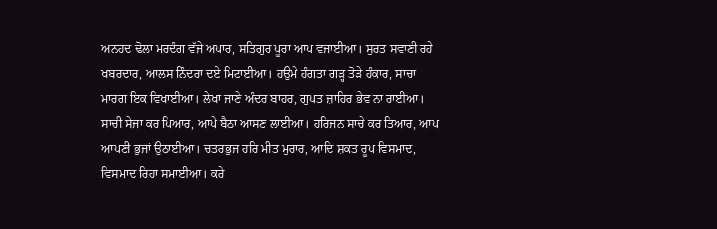ਅਨਹਦ ਢੋਲਾ ਮਰਦੰਗ ਵੱਜੇ ਅਪਾਰ, ਸਤਿਗੁਰ ਪੂਰਾ ਆਪ ਵਜਾਈਆ। ਸੁਰਤ ਸਵਾਣੀ ਰਹੇ ਖਬਰਦਾਰ, ਆਲਸ ਨਿੰਦਰਾ ਦਏ ਮਿਟਾਈਆ। ਹਉਮੇ ਹੰਗਤਾ ਗੜ੍ਹ ਤੋੜੇ ਹੰਕਾਰ, ਸਾਚਾ ਮਾਰਗ ਇਕ ਵਿਖਾਈਆ। ਲੇਖਾ ਜਾਣੇ ਅੰਦਰ ਬਾਹਰ, ਗੁਪਤ ਜ਼ਾਹਿਰ ਭੇਵ ਨਾ ਰਾਈਆ। ਸਾਚੀ ਸੇਜਾ ਕਰ ਪਿਆਰ, ਆਪੇ ਬੈਠਾ ਆਸਣ ਲਾਈਆ। ਹਰਿਜਨ ਸਾਚੇ ਕਰ ਤਿਆਰ, ਆਪ ਆਪਣੀ ਭੁਜਾਂ ਉਠਾਈਆ। ਚਤਰਭੁਜ ਹਰਿ ਮੀਤ ਮੁਰਾਰ, ਆਦਿ ਸ਼ਕਤ ਰੂਪ ਵਿਸਮਾਦ, ਵਿਸਮਾਦ ਰਿਹਾ ਸਮਾਈਆ। ਕਰੇ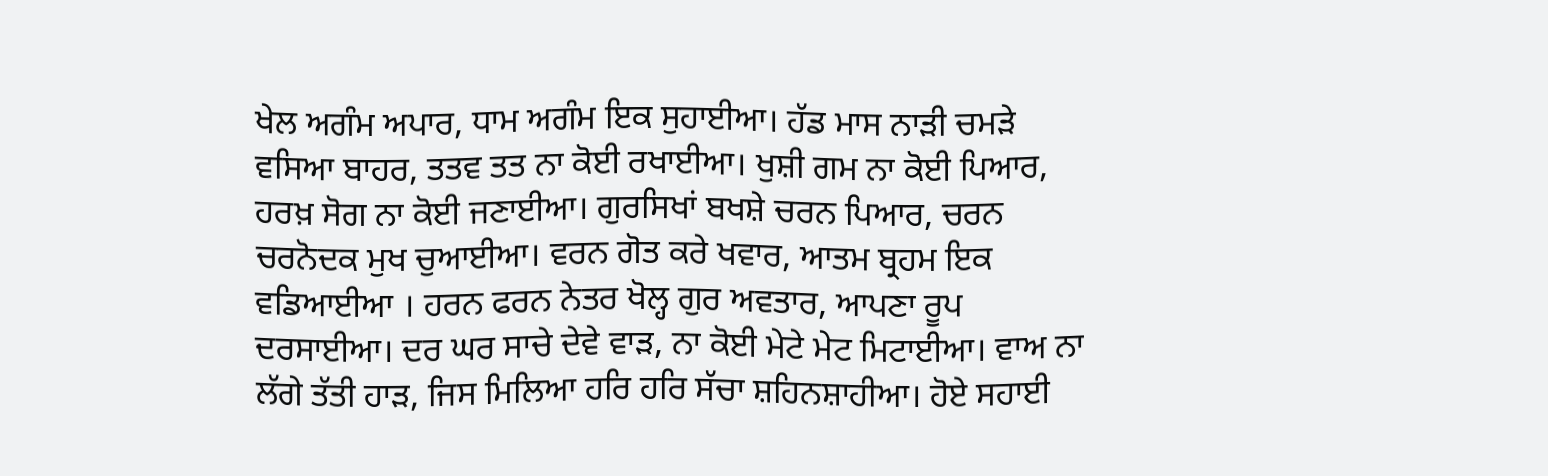ਖੇਲ ਅਗੰਮ ਅਪਾਰ, ਧਾਮ ਅਗੰਮ ਇਕ ਸੁਹਾਈਆ। ਹੱਡ ਮਾਸ ਨਾੜੀ ਚਮੜੇ ਵਸਿਆ ਬਾਹਰ, ਤਤਵ ਤਤ ਨਾ ਕੋਈ ਰਖਾਈਆ। ਖੁਸ਼ੀ ਗਮ ਨਾ ਕੋਈ ਪਿਆਰ, ਹਰਖ਼ ਸੋਗ ਨਾ ਕੋਈ ਜਣਾਈਆ। ਗੁਰਸਿਖਾਂ ਬਖਸ਼ੇ ਚਰਨ ਪਿਆਰ, ਚਰਨ ਚਰਨੋਦਕ ਮੁਖ ਚੁਆਈਆ। ਵਰਨ ਗੋਤ ਕਰੇ ਖਵਾਰ, ਆਤਮ ਬ੍ਰਹਮ ਇਕ ਵਡਿਆਈਆ । ਹਰਨ ਫਰਨ ਨੇਤਰ ਖੋਲ੍ਹ ਗੁਰ ਅਵਤਾਰ, ਆਪਣਾ ਰੂਪ ਦਰਸਾਈਆ। ਦਰ ਘਰ ਸਾਚੇ ਦੇਵੇ ਵਾੜ, ਨਾ ਕੋਈ ਮੇਟੇ ਮੇਟ ਮਿਟਾਈਆ। ਵਾਅ ਨਾ ਲੱਗੇ ਤੱਤੀ ਹਾੜ, ਜਿਸ ਮਿਲਿਆ ਹਰਿ ਹਰਿ ਸੱਚਾ ਸ਼ਹਿਨਸ਼ਾਹੀਆ। ਹੋਏ ਸਹਾਈ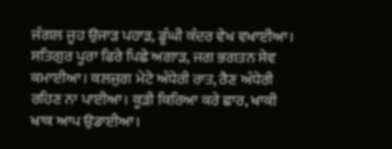ਜੰਗਲ ਜੂਹ ਉਜਾੜ ਪਹਾੜ, ਡੂੰਘੀ ਕੰਦਰ ਵੇਖ ਵਖਾਈਆ। ਸਤਿਗੁਰ ਪੂਰਾ ਫਿਰੇ ਪਿਛੇ ਅਗਾੜ, ਜਗ ਭਗਤਨ ਸੇਵ ਕਮਾਈਆ। ਕਲਜੁਗ ਮੇਟੇ ਅੰਧੇਰੀ ਰਾਤ, ਰੈਣ ਅੰਧੇਰੀ ਰਹਿਣ ਨਾ ਪਾਈਆ। ਕੂੜੀ ਕਿਰਿਆ ਕਰੇ ਛਾਰ, ਖਾਕੀ ਖਾਕ ਆਪ ਉਡਾਈਆ।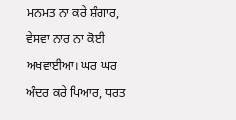ਮਨਮਤ ਨਾ ਕਰੇ ਸ਼ੰਗਾਰ, ਵੇਸਵਾ ਨਾਰ ਨਾ ਕੋਈ ਅਖਵਾਈਆ। ਘਰ ਘਰ ਅੰਦਰ ਕਰੇ ਪਿਆਰ, ਧਰਤ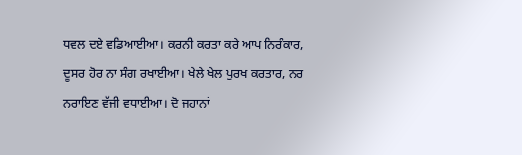ਧਵਲ ਦਏ ਵਡਿਆਈਆ। ਕਰਨੀ ਕਰਤਾ ਕਰੇ ਆਪ ਨਿਰੰਕਾਰ, ਦੂਸਰ ਹੋਰ ਨਾ ਸੰਗ ਰਖਾਈਆ। ਖੇਲੇ ਖੇਲ ਪੁਰਖ ਕਰਤਾਰ, ਨਰ ਨਰਾਇਣ ਵੱਜੀ ਵਧਾਈਆ। ਦੋ ਜਹਾਨਾਂ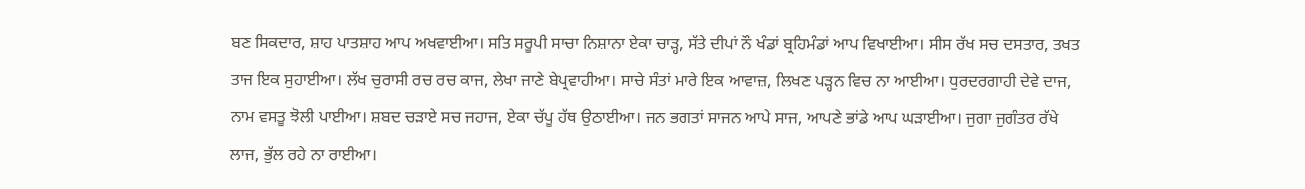ਬਣ ਸਿਕਦਾਰ, ਸ਼ਾਹ ਪਾਤਸ਼ਾਹ ਆਪ ਅਖਵਾਈਆ। ਸਤਿ ਸਰੂਪੀ ਸਾਚਾ ਨਿਸ਼ਾਨਾ ਏਕਾ ਚਾੜ੍ਹ, ਸੱਤੇ ਦੀਪਾਂ ਨੌ ਖੰਡਾਂ ਬ੍ਰਹਿਮੰਡਾਂ ਆਪ ਵਿਖਾਈਆ। ਸੀਸ ਰੱਖ ਸਚ ਦਸਤਾਰ, ਤਖਤ ਤਾਜ ਇਕ ਸੁਹਾਈਆ। ਲੱਖ ਚੁਰਾਸੀ ਰਚ ਰਚ ਕਾਜ, ਲੇਖਾ ਜਾਣੇ ਬੇਪ੍ਰਵਾਹੀਆ। ਸਾਚੇ ਸੰਤਾਂ ਮਾਰੇ ਇਕ ਆਵਾਜ਼, ਲਿਖਣ ਪੜ੍ਹਨ ਵਿਚ ਨਾ ਆਈਆ। ਧੁਰਦਰਗਾਹੀ ਦੇਵੇ ਦਾਜ, ਨਾਮ ਵਸਤੂ ਝੋਲੀ ਪਾਈਆ। ਸ਼ਬਦ ਚੜਾਏ ਸਚ ਜਹਾਜ, ਏਕਾ ਚੱਪੂ ਹੱਥ ਉਠਾਈਆ। ਜਨ ਭਗਤਾਂ ਸਾਜਨ ਆਪੇ ਸਾਜ, ਆਪਣੇ ਭਾਂਡੇ ਆਪ ਘੜਾਈਆ। ਜੁਗਾ ਜੁਗੰਤਰ ਰੱਖੇ ਲਾਜ, ਭੁੱਲ ਰਹੇ ਨਾ ਰਾਈਆ।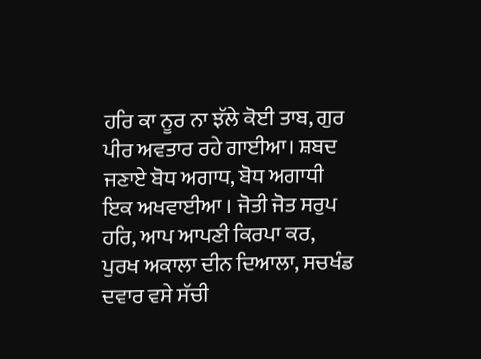ਹਰਿ ਕਾ ਨੂਰ ਨਾ ਝੱਲੇ ਕੋਈ ਤਾਬ, ਗੁਰ ਪੀਰ ਅਵਤਾਰ ਰਹੇ ਗਾਈਆ। ਸ਼ਬਦ ਜਣਾਏ ਬੋਧ ਅਗਾਧ, ਬੋਧ ਅਗਾਧੀ ਇਕ ਅਖਵਾਈਆ । ਜੋਤੀ ਜੋਤ ਸਰੁਪ ਹਰਿ, ਆਪ ਆਪਣੀ ਕਿਰਪਾ ਕਰ, ਪੁਰਖ ਅਕਾਲਾ ਦੀਨ ਦਿਆਲਾ, ਸਚਖੰਡ ਦਵਾਰ ਵਸੇ ਸੱਚੀ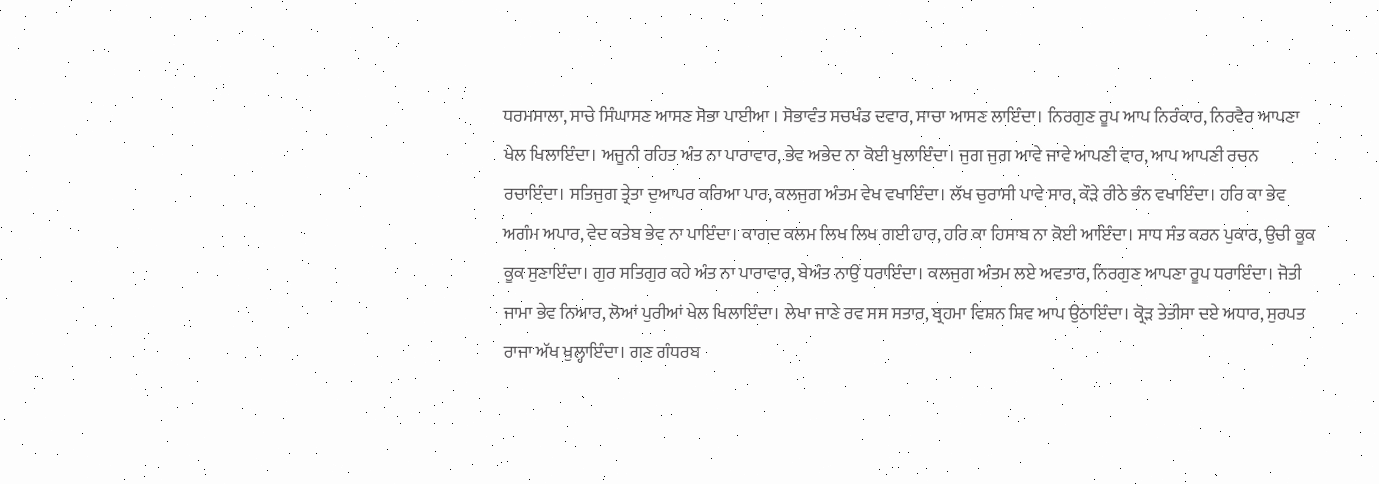ਧਰਮਸਾਲਾ, ਸਾਚੇ ਸਿੰਘਾਸਣ ਆਸਣ ਸੋਭਾ ਪਾਈਆ । ਸੋਭਾਵੰਤ ਸਚਖੰਡ ਦਵਾਰ, ਸਾਚਾ ਆਸਣ ਲਾਇੰਦਾ। ਨਿਰਗੁਣ ਰੂਪ ਆਪ ਨਿਰੰਕਾਰ, ਨਿਰਵੈਰ ਆਪਣਾ ਖੇਲ ਖਿਲਾਇੰਦਾ। ਅਜੂਨੀ ਰਹਿਤ ਅੰਤ ਨਾ ਪਾਰਾਵਾਰ, ਭੇਵ ਅਭੇਦ ਨਾ ਕੋਈ ਖੁਲਾਇੰਦਾ। ਜੁਗ ਜੁਗ ਆਵੇ ਜਾਵੇ ਆਪਣੀ ਵਾਰ, ਆਪ ਆਪਣੀ ਰਚਨ ਰਚਾਇੰਦਾ। ਸਤਿਜੁਗ ਤ੍ਰੇਤਾ ਦੁਆਪਰ ਕਰਿਆ ਪਾਰ, ਕਲਜੁਗ ਅੰਤਮ ਵੇਖ ਵਖਾਇੰਦਾ। ਲੱਖ ਚੁਰਾਸੀ ਪਾਵੇ ਸਾਰ, ਕੌੜੇ ਰੀਠੇ ਭੰਨ ਵਖਾਇੰਦਾ। ਹਰਿ ਕਾ ਭੇਵ ਅਗੰਮ ਅਪਾਰ, ਵੇਦ ਕਤੇਬ ਭੇਵ ਨਾ ਪਾਇੰਦਾ। ਕਾਗਦ ਕਲਮ ਲਿਖ ਲਿਖ ਗਈ ਹਾਰ, ਹਰਿ ਕਾ ਹਿਸਾਬ ਨਾ ਕੋਈ ਆਇੰਦਾ। ਸਾਧ ਸੰਤ ਕਰਨ ਪੁਕਾਰ, ਉਚੀ ਕੂਕ ਕੂਕ ਸੁਣਾਇੰਦਾ। ਗੁਰ ਸਤਿਗੁਰ ਕਹੇ ਅੰਤ ਨਾ ਪਾਰਾਵਾਰ, ਬੇਅੰਤ ਨਾਉਂ ਧਰਾਇੰਦਾ। ਕਲਜੁਗ ਅੰਤਮ ਲਏ ਅਵਤਾਰ, ਨਿਰਗੁਣ ਆਪਣਾ ਰੂਪ ਧਰਾਇੰਦਾ। ਜੋਤੀ ਜਾਮਾ ਭੇਵ ਨਿਆਰ, ਲੋਆਂ ਪੁਰੀਆਂ ਖੇਲ ਖਿਲਾਇੰਦਾ। ਲੇਖਾ ਜਾਣੇ ਰਵ ਸਸ ਸਤਾਰ, ਬ੍ਰਹਮਾ ਵਿਸ਼ਨ ਸ਼ਿਵ ਆਪ ਉਠਾਇੰਦਾ। ਕ੍ਰੋੜ ਤੇਤੀਸਾ ਦਏ ਅਧਾਰ, ਸੁਰਪਤ ਰਾਜਾ ਅੱਖ ਖੁਲ੍ਹਾਇੰਦਾ। ਗਣ ਗੰਧਰਬ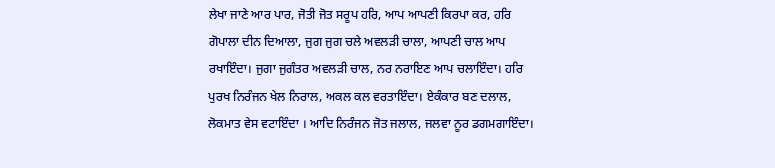ਲੇਖਾ ਜਾਣੇ ਆਰ ਪਾਰ, ਜੋਤੀ ਜੋਤ ਸਰੂਪ ਹਰਿ, ਆਪ ਆਪਣੀ ਕਿਰਪਾ ਕਰ, ਹਰਿ ਗੋਪਾਲਾ ਦੀਨ ਦਿਆਲਾ, ਜੁਗ ਜੁਗ ਚਲੇ ਅਵਲੜੀ ਚਾਲਾ, ਆਪਣੀ ਚਾਲ ਆਪ ਰਖਾਇੰਦਾ। ਜੁਗਾ ਜੁਗੰਤਰ ਅਵਲੜੀ ਚਾਲ, ਨਰ ਨਰਾਇਣ ਆਪ ਚਲਾਇੰਦਾ। ਹਰਿ ਪੁਰਖ ਨਿਰੰਜਨ ਖੇਲ ਨਿਰਾਲ, ਅਕਲ ਕਲ ਵਰਤਾਇੰਦਾ। ਏਕੰਕਾਰ ਬਣ ਦਲਾਲ, ਲੋਕਮਾਤ ਵੇਸ ਵਟਾਇੰਦਾ । ਆਦਿ ਨਿਰੰਜਨ ਜੋਤ ਜਲਾਲ, ਜਲਵਾ ਨੂਰ ਡਗਮਗਾਇੰਦਾ।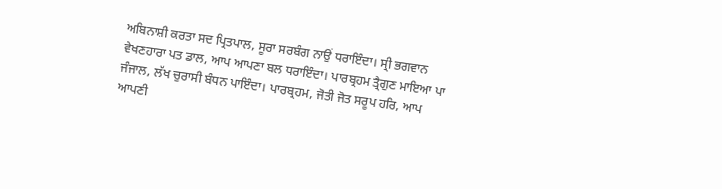ਅਬਿਨਾਸ਼ੀ ਕਰਤਾ ਸਦ ਪ੍ਰਿਤਪਾਲ, ਸੂਰਾ ਸਰਬੰਗ ਨਾਉਂ ਧਰਾਇੰਦਾ। ਸ੍ਰੀ ਭਗਵਾਨ  ਵੇਖਣਹਾਰਾ ਪਤ ਡਾਲ, ਆਪ ਆਪਣਾ ਬਲ ਧਰਾਇੰਦਾ। ਪਾਰਬ੍ਰਹਮ ਤ੍ਰੈਗੁਣ ਮਾਇਆ ਪਾ ਜੰਜਾਲ, ਲੱਖ ਚੁਰਾਸੀ ਬੰਧਨ ਪਾਇੰਦਾ। ਪਾਰਬ੍ਰਹਮ, ਜੋਤੀ ਜੋਤ ਸਰੂਪ ਹਰਿ, ਆਪ ਆਪਣੀ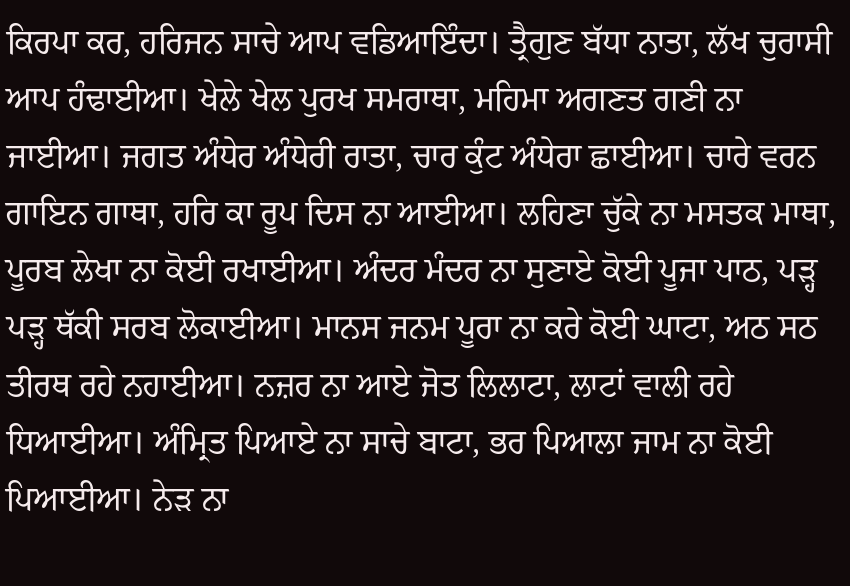ਕਿਰਪਾ ਕਰ, ਹਰਿਜਨ ਸਾਚੇ ਆਪ ਵਡਿਆਇੰਦਾ। ਤ੍ਰੈਗੁਣ ਬੱਧਾ ਨਾਤਾ, ਲੱਖ ਚੁਰਾਸੀ ਆਪ ਹੰਢਾਈਆ। ਖੇਲੇ ਖੇਲ ਪੁਰਖ ਸਮਰਾਥਾ, ਮਹਿਮਾ ਅਗਣਤ ਗਣੀ ਨਾ ਜਾਈਆ। ਜਗਤ ਅੰਧੇਰ ਅੰਧੇਰੀ ਰਾਤਾ, ਚਾਰ ਕੁੰਟ ਅੰਧੇਰਾ ਛਾਈਆ। ਚਾਰੇ ਵਰਨ ਗਾਇਨ ਗਾਥਾ, ਹਰਿ ਕਾ ਰੂਪ ਦਿਸ ਨਾ ਆਈਆ। ਲਹਿਣਾ ਚੁੱਕੇ ਨਾ ਮਸਤਕ ਮਾਥਾ, ਪੂਰਬ ਲੇਖਾ ਨਾ ਕੋਈ ਰਖਾਈਆ। ਅੰਦਰ ਮੰਦਰ ਨਾ ਸੁਣਾਏ ਕੋਈ ਪੂਜਾ ਪਾਠ, ਪੜ੍ਹ ਪੜ੍ਹ ਥੱਕੀ ਸਰਬ ਲੋਕਾਈਆ। ਮਾਨਸ ਜਨਮ ਪੂਰਾ ਨਾ ਕਰੇ ਕੋਈ ਘਾਟਾ, ਅਠ ਸਠ ਤੀਰਥ ਰਹੇ ਨਹਾਈਆ। ਨਜ਼ਰ ਨਾ ਆਏ ਜੋਤ ਲਿਲਾਟਾ, ਲਾਟਾਂ ਵਾਲੀ ਰਹੇ ਧਿਆਈਆ। ਅੰਮ੍ਰਿਤ ਪਿਆਏ ਨਾ ਸਾਚੇ ਬਾਟਾ, ਭਰ ਪਿਆਲਾ ਜਾਮ ਨਾ ਕੋਈ ਪਿਆਈਆ। ਨੇੜ ਨਾ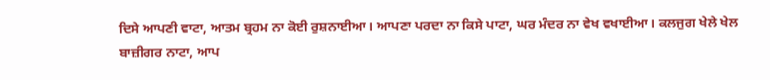ਦਿਸੇ ਆਪਣੀ ਵਾਟਾ, ਆਤਮ ਬ੍ਰਹਮ ਨਾ ਕੋਈ ਰੁਸ਼ਨਾਈਆ। ਆਪਣਾ ਪਰਦਾ ਨਾ ਕਿਸੇ ਪਾਟਾ, ਘਰ ਮੰਦਰ ਨਾ ਵੇਖ ਵਖਾਈਆ। ਕਲਜੁਗ ਖੇਲੇ ਖੇਲ ਬਾਜ਼ੀਗਰ ਨਾਟਾ, ਆਪ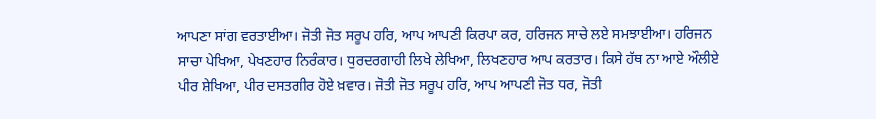ਆਪਣਾ ਸਾਂਗ ਵਰਤਾਈਆ। ਜੋਤੀ ਜੋਤ ਸਰੂਪ ਹਰਿ, ਆਪ ਆਪਣੀ ਕਿਰਪਾ ਕਰ, ਹਰਿਜਨ ਸਾਚੇ ਲਏ ਸਮਝਾਈਆ। ਹਰਿਜਨ ਸਾਚਾ ਪੇਖਿਆ, ਪੇਖਣਹਾਰ ਨਿਰੰਕਾਰ। ਧੁਰਦਰਗਾਹੀ ਲਿਖੇ ਲੇਖਿਆ, ਲਿਖਣਹਾਰ ਆਪ ਕਰਤਾਰ। ਕਿਸੇ ਹੱਥ ਨਾ ਆਏ ਔਲੀਏ ਪੀਰ ਸ਼ੇਖਿਆ, ਪੀਰ ਦਸਤਗੀਰ ਹੋਏ ਖ਼ਵਾਰ। ਜੋਤੀ ਜੋਤ ਸਰੂਪ ਹਰਿ, ਆਪ ਆਪਣੀ ਜੋਤ ਧਰ, ਜੋਤੀ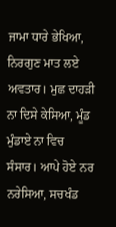ਜਾਮਾ ਧਾਰੇ ਭੇਖਿਆ, ਨਿਰਗੁਣ ਮਾਤ ਲਏ ਅਵਤਾਰ। ਮੁਛ ਦਾਹੜੀ ਨਾ ਦਿਸੇ ਕੇਸਿਆ, ਮੂੰਡ ਮੁੰਡਾਏ ਨਾ ਵਿਚ ਸੰਸਾਰ। ਆਪੇ ਹੋਏ ਨਰ ਨਰੇਸਿਆ, ਸਚਖੰਡ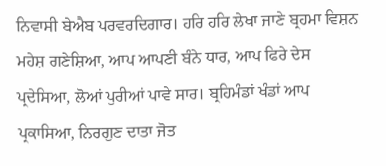ਨਿਵਾਸੀ ਬੇਐਬ ਪਰਵਰਦਿਗਾਰ। ਹਰਿ ਹਰਿ ਲੇਖਾ ਜਾਣੇ ਬ੍ਰਹਮਾ ਵਿਸ਼ਨ ਮਹੇਸ਼ ਗਣੇਸ਼ਿਆ, ਆਪ ਆਪਣੀ ਬੰਨੇ ਧਾਰ, ਆਪ ਫਿਰੇ ਦੇਸ ਪ੍ਰਦੇਸਿਆ, ਲੋਆਂ ਪੁਰੀਆਂ ਪਾਵੇ ਸਾਰ। ਬ੍ਰਹਿਮੰਡਾਂ ਖੰਡਾਂ ਆਪ ਪ੍ਰਕਾਸਿਆ, ਨਿਰਗੁਣ ਦਾਤਾ ਜੋਤ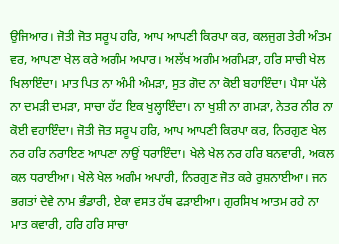ਉਜਿਆਰ। ਜੋਤੀ ਜੋਤ ਸਰੂਪ ਹਰਿ, ਆਪ ਆਪਣੀ ਕਿਰਪਾ ਕਰ, ਕਲਜੁਗ ਤੇਰੀ ਅੰਤਮ ਵਰ, ਆਪਣਾ ਖੇਲ ਕਰੇ ਅਗੰਮ ਅਪਾਰ। ਅਲੱਖ ਅਗੰਮ ਅਗੰਮੜਾ, ਹਰਿ ਸਾਚੀ ਖੇਲ ਖਿਲਾਇੰਦਾ। ਮਾਤ ਪਿਤ ਨਾ ਅੰਮੀ ਅੰਮੜਾ, ਸੁਤ ਗੋਦ ਨਾ ਕੋਈ ਬਹਾਇੰਦਾ। ਪੈਸਾ ਪੱਲੇ ਨਾ ਦਮੜੀ ਦਮੜਾ, ਸਾਚਾ ਹੱਟ ਇਕ ਖੁਲ੍ਹਾਇੰਦਾ। ਨਾ ਖੁਸ਼ੀ ਨਾ ਗਮੜਾ, ਨੇਤਰ ਨੀਰ ਨਾ ਕੋਈ ਵਹਾਇੰਦਾ। ਜੋਤੀ ਜੋਤ ਸਰੂਪ ਹਰਿ, ਆਪ ਆਪਣੀ ਕਿਰਪਾ ਕਰ, ਨਿਰਗੁਣ ਖੇਲ ਨਰ ਹਰਿ ਨਰਾਇਣ ਆਪਣਾ ਨਾਉਂ ਧਰਾਇੰਦਾ। ਖੇਲੇ ਖੇਲ ਨਰ ਹਰਿ ਬਨਵਾਰੀ, ਅਕਲ ਕਲ ਧਰਾਈਆ। ਖੇਲੇ ਖੇਲ ਅਗੰਮ ਅਪਾਰੀ, ਨਿਰਗੁਣ ਜੋਤ ਕਰੇ ਰੁਸ਼ਨਾਈਆ। ਜਨ ਭਗਤਾਂ ਦੇਵੇ ਨਾਮ ਭੰਡਾਰੀ, ਏਕਾ ਵਸਤ ਹੱਥ ਫੜਾਈਆ। ਗੁਰਸਿਖ ਆਤਮ ਰਹੇ ਨਾ ਮਾਤ ਕਵਾਰੀ, ਹਰਿ ਹਰਿ ਸਾਚਾ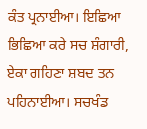ਕੰਤ ਪ੍ਰਨਾਈਆ। ਇਛਿਆ ਭਿਛਿਆ ਕਰੇ ਸਚ ਸ਼ੰਗਾਰੀ, ਏਕਾ ਗਹਿਣਾ ਸ਼ਬਦ ਤਨ ਪਹਿਨਾਈਆ। ਸਚਖੰਡ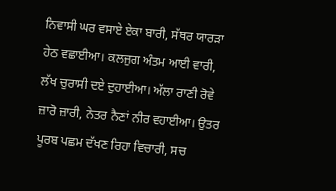ਨਿਵਾਸੀ ਘਰ ਵਸਾਏ ਏਕਾ ਬਾਰੀ, ਸੱਥਰ ਯਾਰੜਾ ਹੇਠ ਵਛਾਈਆ। ਕਲਜੁਗ ਅੰਤਮ ਆਈ ਵਾਰੀ, ਲੱਖ ਚੁਰਾਸੀ ਦਏ ਦੁਹਾਈਆ। ਅੱਲਾ ਰਾਣੀ ਰੋਵੇ ਜ਼ਾਰੋ ਜ਼ਾਰੀ, ਨੇਤਰ ਨੈਣਾਂ ਨੀਰ ਵਹਾਈਆ। ਉਤਰ ਪੂਰਬ ਪਛਮ ਦੱਖਣ ਰਿਹਾ ਵਿਚਾਰੀ, ਸਚ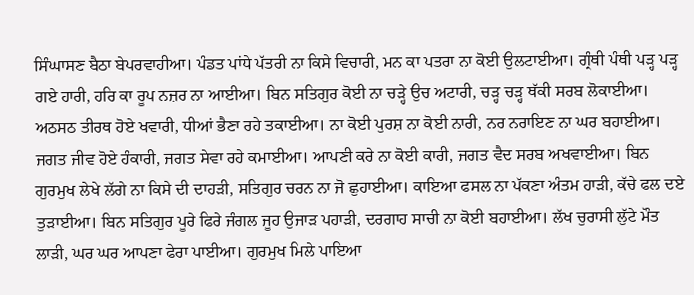ਸਿੰਘਾਸਣ ਬੈਠਾ ਬੇਪਰਵਾਹੀਆ। ਪੰਡਤ ਪਾਂਧੇ ਪੱਤਰੀ ਨਾ ਕਿਸੇ ਵਿਚਾਰੀ, ਮਨ ਕਾ ਪਤਰਾ ਨਾ ਕੋਈ ਉਲਟਾਈਆ। ਗ੍ਰੰਥੀ ਪੰਥੀ ਪੜ੍ਹ ਪੜ੍ਹ ਗਏ ਹਾਰੀ, ਹਰਿ ਕਾ ਰੂਪ ਨਜ਼ਰ ਨਾ ਆਈਆ। ਬਿਨ ਸਤਿਗੁਰ ਕੋਈ ਨਾ ਚੜ੍ਹੇ ਉਚ ਅਟਾਰੀ, ਚੜ੍ਹ ਚੜ੍ਹ ਥੱਕੀ ਸਰਬ ਲੋਕਾਈਆ। ਅਠਸਠ ਤੀਰਥ ਹੋਏ ਖਵਾਰੀ, ਧੀਆਂ ਭੈਣਾ ਰਹੇ ਤਕਾਈਆ। ਨਾ ਕੋਈ ਪੁਰਸ਼ ਨਾ ਕੋਈ ਨਾਰੀ, ਨਰ ਨਰਾਇਣ ਨਾ ਘਰ ਬਹਾਈਆ। ਜਗਤ ਜੀਵ ਹੋਏ ਹੰਕਾਰੀ, ਜਗਤ ਸੇਵਾ ਰਹੇ ਕਮਾਈਆ। ਆਪਣੀ ਕਰੇ ਨਾ ਕੋਈ ਕਾਰੀ, ਜਗਤ ਵੈਦ ਸਰਬ ਅਖਵਾਈਆ। ਬਿਨ ਗੁਰਮੁਖ ਲੇਖੇ ਲੱਗੇ ਨਾ ਕਿਸੇ ਦੀ ਦਾਹੜੀ, ਸਤਿਗੁਰ ਚਰਨ ਨਾ ਜੋ ਛੁਹਾਈਆ। ਕਾਇਆ ਫਸਲ ਨਾ ਪੱਕਣਾ ਅੰਤਮ ਹਾੜੀ, ਕੱਚੇ ਫਲ ਦਏ ਤੁੜਾਈਆ। ਬਿਨ ਸਤਿਗੁਰ ਪੂਰੇ ਫਿਰੇ ਜੰਗਲ ਜੂਹ ਉਜਾੜ ਪਹਾੜੀ, ਦਰਗਾਹ ਸਾਚੀ ਨਾ ਕੋਈ ਬਹਾਈਆ। ਲੱਖ ਚੁਰਾਸੀ ਲੁੱਟੇ ਮੌਤ ਲਾੜੀ, ਘਰ ਘਰ ਆਪਣਾ ਫੇਰਾ ਪਾਈਆ। ਗੁਰਮੁਖ ਮਿਲੇ ਪਾਇਆ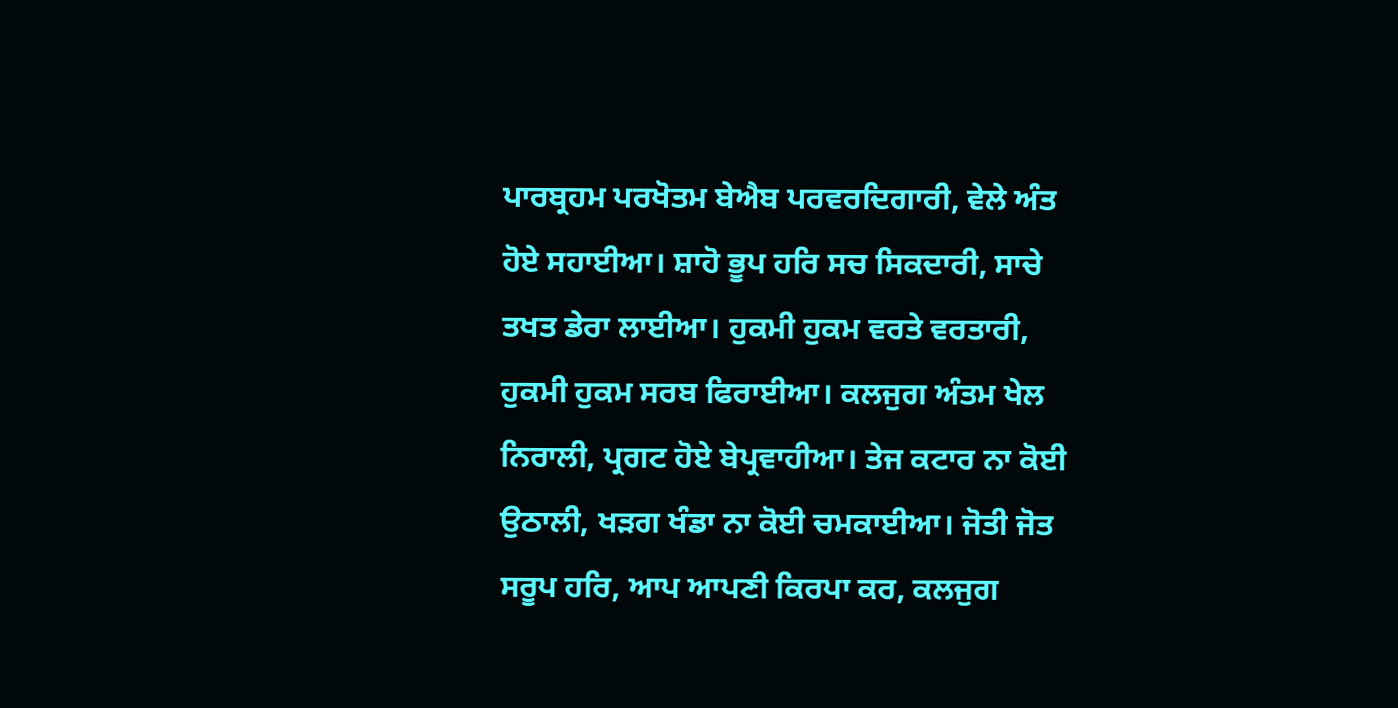ਪਾਰਬ੍ਰਹਮ ਪਰਖੋਤਮ ਬੇਐਬ ਪਰਵਰਦਿਗਾਰੀ, ਵੇਲੇ ਅੰਤ ਹੋਏ ਸਹਾਈਆ। ਸ਼ਾਹੋ ਭੂਪ ਹਰਿ ਸਚ ਸਿਕਦਾਰੀ, ਸਾਚੇ ਤਖਤ ਡੇਰਾ ਲਾਈਆ। ਹੁਕਮੀ ਹੁਕਮ ਵਰਤੇ ਵਰਤਾਰੀ, ਹੁਕਮੀ ਹੁਕਮ ਸਰਬ ਫਿਰਾਈਆ। ਕਲਜੁਗ ਅੰਤਮ ਖੇਲ ਨਿਰਾਲੀ, ਪ੍ਰਗਟ ਹੋਏ ਬੇਪ੍ਰਵਾਹੀਆ। ਤੇਜ ਕਟਾਰ ਨਾ ਕੋਈ ਉਠਾਲੀ, ਖੜਗ ਖੰਡਾ ਨਾ ਕੋਈ ਚਮਕਾਈਆ। ਜੋਤੀ ਜੋਤ ਸਰੂਪ ਹਰਿ, ਆਪ ਆਪਣੀ ਕਿਰਪਾ ਕਰ, ਕਲਜੁਗ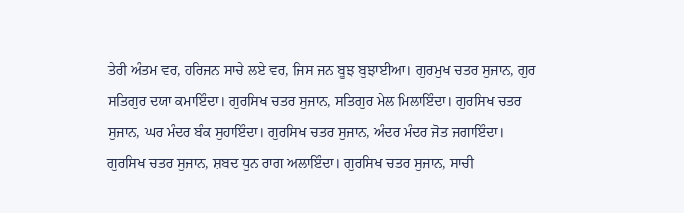ਤੇਰੀ ਅੰਤਮ ਵਰ, ਹਰਿਜਨ ਸਾਚੇ ਲਏ ਵਰ, ਜਿਸ ਜਨ ਬੂਝ ਬੁਝਾਈਆ। ਗੁਰਮੁਖ ਚਤਰ ਸੁਜਾਨ, ਗੁਰ ਸਤਿਗੁਰ ਦਯਾ ਕਮਾਇੰਦਾ। ਗੁਰਸਿਖ ਚਤਰ ਸੁਜਾਨ, ਸਤਿਗੁਰ ਮੇਲ ਮਿਲਾਇੰਦਾ। ਗੁਰਸਿਖ ਚਤਰ ਸੁਜਾਨ, ਘਰ ਮੰਦਰ ਬੰਕ ਸੁਹਾਇੰਦਾ। ਗੁਰਸਿਖ ਚਤਰ ਸੁਜਾਨ, ਅੰਦਰ ਮੰਦਰ ਜੋਤ ਜਗਾਇੰਦਾ। ਗੁਰਸਿਖ ਚਤਰ ਸੁਜਾਨ, ਸ਼ਬਦ ਧੁਨ ਰਾਗ ਅਲਾਇੰਦਾ। ਗੁਰਸਿਖ ਚਤਰ ਸੁਜਾਨ, ਸਾਚੀ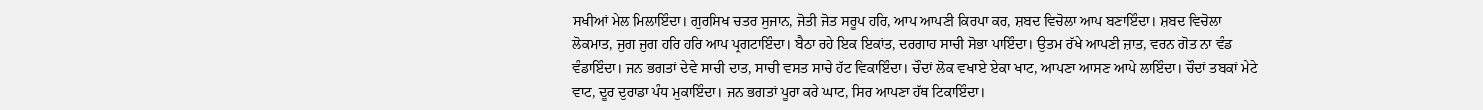ਸਖੀਆਂ ਮੇਲ ਮਿਲਾਇੰਦਾ। ਗੁਰਸਿਖ ਚਤਰ ਸੁਜਾਨ, ਜੋਤੀ ਜੋਤ ਸਰੂਪ ਹਰਿ, ਆਪ ਆਪਣੀ ਕਿਰਪਾ ਕਰ, ਸ਼ਬਦ ਵਿਚੋਲਾ ਆਪ ਬਣਾਇੰਦਾ। ਸ਼ਬਦ ਵਿਚੋਲਾ ਲੋਕਮਾਤ, ਜੁਗ ਜੁਗ ਹਰਿ ਹਰਿ ਆਪ ਪ੍ਰਗਟਾਇੰਦਾ। ਬੈਠਾ ਰਹੇ ਇਕ ਇਕਾਂਤ, ਦਰਗਾਹ ਸਾਚੀ ਸੋਭਾ ਪਾਇੰਦਾ। ਉਤਮ ਰੱਖੇ ਆਪਣੀ ਜ਼ਾਤ, ਵਰਨ ਗੋਤ ਨਾ ਵੰਡ ਵੰਡਾਇੰਦਾ। ਜਨ ਭਗਤਾਂ ਦੇਵੇ ਸਾਚੀ ਦਾਤ, ਸਾਚੀ ਵਸਤ ਸਾਚੇ ਹੱਟ ਵਿਕਾਇੰਦਾ। ਚੌਦਾਂ ਲੋਕ ਵਖਾਏ ਏਕਾ ਖਾਟ, ਆਪਣਾ ਆਸਣ ਆਪੇ ਲਾਇੰਦਾ। ਚੌਦਾਂ ਤਬਕਾਂ ਮੇਟੇ ਵਾਟ, ਦੂਰ ਦੁਰਾਡਾ ਪੰਧ ਮੁਕਾਇੰਦਾ। ਜਨ ਭਗਤਾਂ ਪੂਰਾ ਕਰੇ ਘਾਟ, ਸਿਰ ਆਪਣਾ ਹੱਥ ਟਿਕਾਇੰਦਾ।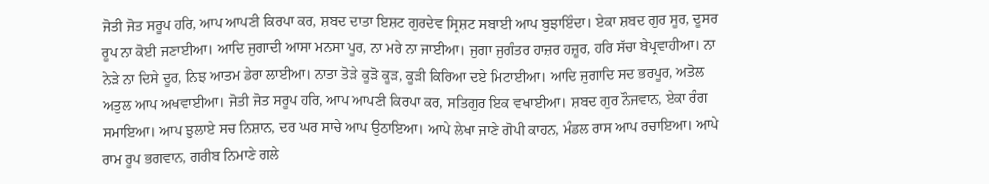ਜੋਤੀ ਜੋਤ ਸਰੂਪ ਹਰਿ, ਆਪ ਆਪਣੀ ਕਿਰਪਾ ਕਰ, ਸ਼ਬਦ ਦਾਤਾ ਇਸ਼ਟ ਗੁਰਦੇਵ ਸ੍ਰਿਸ਼ਟ ਸਬਾਈ ਆਪ ਬੁਝਾਇੰਦਾ। ਏਕਾ ਸ਼ਬਦ ਗੁਰ ਸੂਰ, ਦੂਸਰ ਰੂਪ ਨਾ ਕੋਈ ਜਣਾਈਆ। ਆਦਿ ਜੁਗਾਦੀ ਆਸਾ ਮਨਸਾ ਪੂਰ, ਨਾ ਮਰੇ ਨਾ ਜਾਈਆ। ਜੁਗਾ ਜੁਗੰਤਰ ਹਾਜ਼ਰ ਹਜ਼ੂਰ, ਹਰਿ ਸੱਚਾ ਬੇਪ੍ਰਵਾਹੀਆ। ਨਾ ਨੇੜੇ ਨਾ ਦਿਸੇ ਦੂਰ, ਨਿਝ ਆਤਮ ਡੇਰਾ ਲਾਈਆ। ਨਾਤਾ ਤੋੜੇ ਕੂੜੋ ਕੂੜ, ਕੂੜੀ ਕਿਰਿਆ ਦਏ ਮਿਟਾਈਆ। ਆਦਿ ਜੁਗਾਦਿ ਸਦ ਭਰਪੂਰ, ਅਤੋਲ ਅਤੁਲ ਆਪ ਅਖਵਾਈਆ। ਜੋਤੀ ਜੋਤ ਸਰੂਪ ਹਰਿ, ਆਪ ਆਪਣੀ ਕਿਰਪਾ ਕਰ, ਸਤਿਗੁਰ ਇਕ ਵਖਾਈਆ। ਸ਼ਬਦ ਗੁਰ ਨੌਜਵਾਨ, ਏਕਾ ਰੰਗ ਸਮਾਇਆ। ਆਪ ਝੁਲਾਏ ਸਚ ਨਿਸ਼ਾਨ, ਦਰ ਘਰ ਸਾਚੇ ਆਪ ਉਠਾਇਆ। ਆਪੇ ਲੇਖਾ ਜਾਣੇ ਗੋਪੀ ਕਾਹਨ, ਮੰਡਲ ਰਾਸ ਆਪ ਰਚਾਇਆ। ਆਪੇ ਰਾਮ ਰੂਪ ਭਗਵਾਨ, ਗਰੀਬ ਨਿਮਾਣੇ ਗਲੇ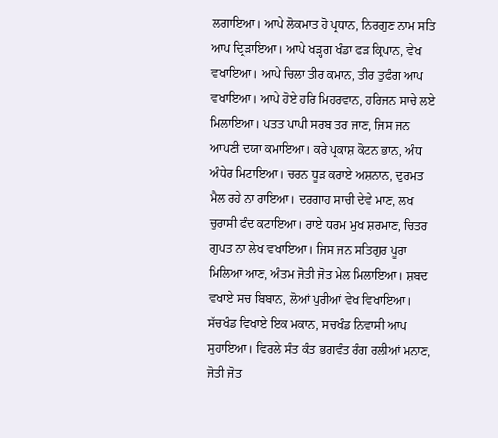ਲਗਾਇਆ। ਆਪੇ ਲੋਕਮਾਤ ਹੋ ਪ੍ਰਧਾਨ, ਨਿਰਗੁਣ ਨਾਮ ਸਤਿ ਆਪ ਦ੍ਰਿੜਾਇਆ। ਆਪੇ ਖੜ੍ਹਗ ਖੰਡਾ ਫੜ ਕ੍ਰਿਪਾਨ, ਵੇਖ ਵਖਾਇਆ। ਆਪੇ ਚਿਲਾ ਤੀਰ ਕਮਾਨ, ਤੀਰ ਤੁਫੰਗ ਆਪ ਵਖਾਇਆ। ਆਪੇ ਹੋਏ ਹਰਿ ਮਿਹਰਵਾਨ, ਹਰਿਜਨ ਸਾਚੇ ਲਏ ਮਿਲਾਇਆ। ਪਤਤ ਪਾਪੀ ਸਰਬ ਤਰ ਜਾਣ, ਜਿਸ ਜਨ ਆਪਣੀ ਦਯਾ ਕਮਾਇਆ। ਕਰੇ ਪ੍ਰਕਾਸ਼ ਕੋਟਨ ਭਾਨ, ਅੰਧ ਅੰਧੇਰ ਮਿਟਾਇਆ। ਚਰਨ ਧੂੜ ਕਰਾਏ ਅਸ਼ਨਾਨ, ਦੁਰਮਤ ਮੈਲ ਰਹੇ ਨਾ ਰਾਇਆ। ਦਰਗਾਹ ਸਾਚੀ ਦੇਵੇ ਮਾਣ, ਲਖ ਚੁਰਾਸੀ ਫੰਦ ਕਟਾਇਆ। ਰਾਏ ਧਰਮ ਮੁਖ ਸ਼ਰਮਾਣ, ਚਿਤਰ ਗੁਪਤ ਨਾ ਲੇਖ ਵਖਾਇਆ। ਜਿਸ ਜਨ ਸਤਿਗੁਰ ਪੂਰਾ ਮਿਲਿਆ ਆਣ, ਅੰਤਮ ਜੋਤੀ ਜੋਤ ਮੇਲ ਮਿਲਾਇਆ। ਸ਼ਬਦ ਵਖਾਏ ਸਚ ਬਿਬਾਨ, ਲੋਆਂ ਪੁਰੀਆਂ ਵੇਖ ਵਿਖਾਇਆ। ਸੱਚਖੰਡ ਵਿਖਾਏ ਇਕ ਮਕਾਨ, ਸਚਖੰਡ ਨਿਵਾਸੀ ਆਪ ਸੁਹਾਇਆ। ਵਿਰਲੇ ਸੰਤ ਕੰਤ ਭਗਵੰਤ ਰੰਗ ਰਲੀਆਂ ਮਨਾਣ, ਜੋਤੀ ਜੋਤ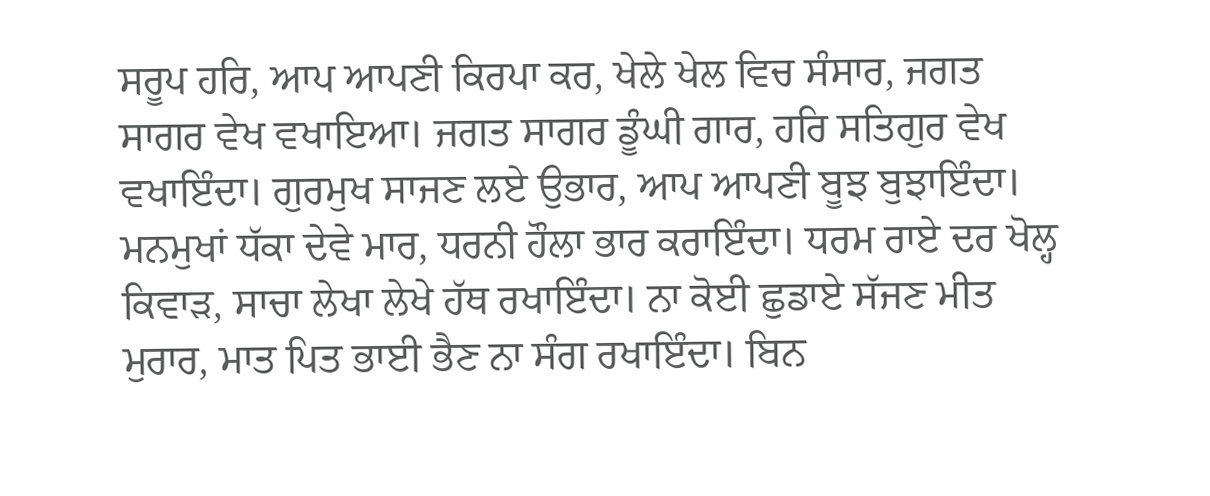ਸਰੂਪ ਹਰਿ, ਆਪ ਆਪਣੀ ਕਿਰਪਾ ਕਰ, ਖੇਲੇ ਖੇਲ ਵਿਚ ਸੰਸਾਰ, ਜਗਤ ਸਾਗਰ ਵੇਖ ਵਖਾਇਆ। ਜਗਤ ਸਾਗਰ ਡੂੰਘੀ ਗਾਰ, ਹਰਿ ਸਤਿਗੁਰ ਵੇਖ ਵਖਾਇੰਦਾ। ਗੁਰਮੁਖ ਸਾਜਣ ਲਏ ਉਭਾਰ, ਆਪ ਆਪਣੀ ਬੂਝ ਬੁਝਾਇੰਦਾ। ਮਨਮੁਖਾਂ ਧੱਕਾ ਦੇਵੇ ਮਾਰ, ਧਰਨੀ ਹੌਲਾ ਭਾਰ ਕਰਾਇੰਦਾ। ਧਰਮ ਰਾਏ ਦਰ ਖੋਲ੍ਹ ਕਿਵਾੜ, ਸਾਚਾ ਲੇਖਾ ਲੇਖੇ ਹੱਥ ਰਖਾਇੰਦਾ। ਨਾ ਕੋਈ ਛੁਡਾਏ ਸੱਜਣ ਮੀਤ ਮੁਰਾਰ, ਮਾਤ ਪਿਤ ਭਾਈ ਭੈਣ ਨਾ ਸੰਗ ਰਖਾਇੰਦਾ। ਬਿਨ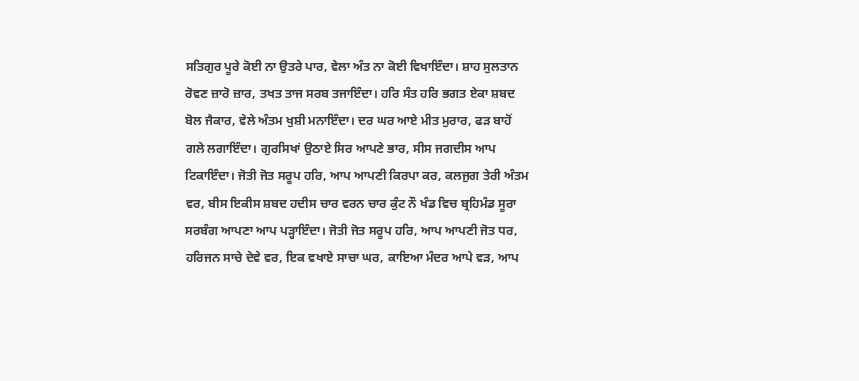ਸਤਿਗੁਰ ਪੂਰੇ ਕੋਈ ਨਾ ਉਤਰੇ ਪਾਰ, ਵੇਲਾ ਅੰਤ ਨਾ ਕੋਈ ਵਿਖਾਇੰਦਾ। ਸ਼ਾਹ ਸੁਲਤਾਨ ਰੋਵਣ ਜ਼ਾਰੋ ਜ਼ਾਰ, ਤਖਤ ਤਾਜ ਸਰਬ ਤਜਾਇੰਦਾ। ਹਰਿ ਸੰਤ ਹਰਿ ਭਗਤ ਏਕਾ ਸ਼ਬਦ ਬੋਲ ਜੈਕਾਰ, ਵੇਲੇ ਅੰਤਮ ਖੁਸ਼ੀ ਮਨਾਇੰਦਾ। ਦਰ ਘਰ ਆਏ ਮੀਤ ਮੁਰਾਰ, ਫੜ ਬਾਹੋਂ ਗਲੇ ਲਗਾਇੰਦਾ। ਗੁਰਸਿਖਾਂ ਉਠਾਏ ਸਿਰ ਆਪਣੇ ਭਾਰ, ਸੀਸ ਜਗਦੀਸ ਆਪ ਟਿਕਾਇੰਦਾ। ਜੋਤੀ ਜੋਤ ਸਰੂਪ ਹਰਿ, ਆਪ ਆਪਣੀ ਕਿਰਪਾ ਕਰ, ਕਲਜੁਗ ਤੇਰੀ ਅੰਤਮ ਵਰ, ਬੀਸ ਇਕੀਸ ਸ਼ਬਦ ਹਦੀਸ ਚਾਰ ਵਰਨ ਚਾਰ ਕੁੰਟ ਨੌ ਖੰਡ ਵਿਚ ਬ੍ਰਹਿਮੰਡ ਸੂਰਾ ਸਰਬੰਗ ਆਪਣਾ ਆਪ ਪੜ੍ਹਾਇੰਦਾ। ਜੋਤੀ ਜੋਤ ਸਰੂਪ ਹਰਿ, ਆਪ ਆਪਣੀ ਜੋਤ ਧਰ, ਹਰਿਜਨ ਸਾਚੇ ਦੇਵੇ ਵਰ, ਇਕ ਵਖਾਏ ਸਾਚਾ ਘਰ, ਕਾਇਆ ਮੰਦਰ ਆਪੇ ਵੜ, ਆਪ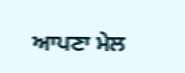ਆਪਣਾ ਮੇਲ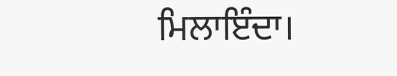ਮਿਲਾਇੰਦਾ।